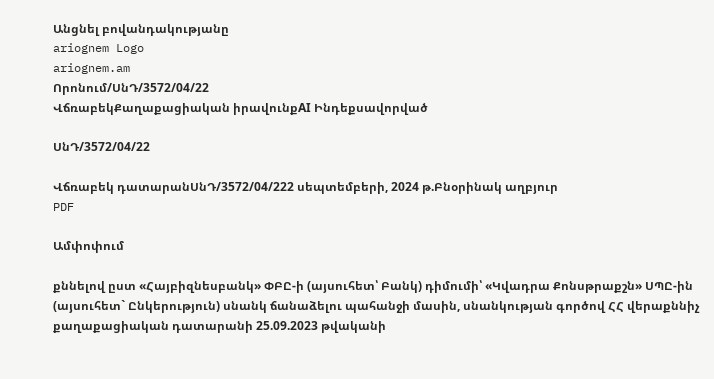Անցնել բովանդակությանը
ariognem Logo
ariognem.am
Որոնում/ՍնԴ/3572/04/22
ՎճռաբեկՔաղաքացիական իրավունքAI Ինդեքսավորված

ՍնԴ/3572/04/22

Վճռաբեկ դատարանՍնԴ/3572/04/222 սեպտեմբերի, 2024 թ.Բնօրինակ աղբյուր
PDF

Ամփոփում

քննելով ըստ «Հայբիզնեսբանկ» ՓԲԸ-ի (այսուհետ՝ Բանկ) դիմումի՝ «Կվադրա Քոնսթրաքշն» ՍՊԸ-ին (այսուհետ` Ընկերություն) սնանկ ճանաձելու պահանջի մասին, սնանկության գործով ՀՀ վերաքննիչ քաղաքացիական դատարանի 25.09.2023 թվականի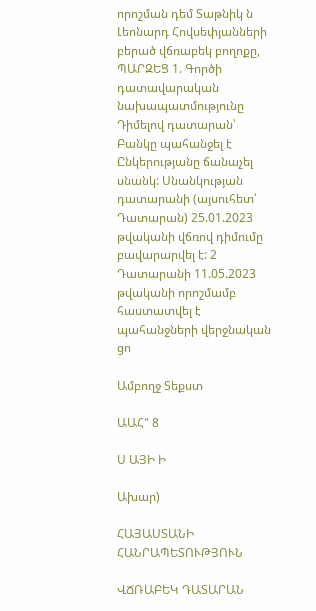որոշման դեմ Տաթնիկ ն Լեոնարդ Հովսեփյանների բերած վճռաբեկ բողոքը, ՊԱՐԶԵՑ 1. Գործի դատավարական նախապատմությունը Դիմելով դատարան՝ Բանկը պահանջել է Ընկերությանը ճանաչել սնանկ: Սնանկության դատարանի (այսուհետ՝ Դատարան) 25.01.2023 թվականի վճռով դիմումը բավարարվել է: 2 Դատարանի 11.05.2023 թվականի որոշմամբ հաստատվել է պահանջների վերջնական ցո

Ամբողջ Տեքստ

ԱԱՀ" 8

Ս ԱՅԻ Ի

Ախար)

ՀԱՅԱՍՏԱՆԻ ՀԱՆՐԱՊԵՏՈՒԹՅՈՒՆ

ՎՃՌԱԲԵԿ ԴԱՏԱՐԱՆ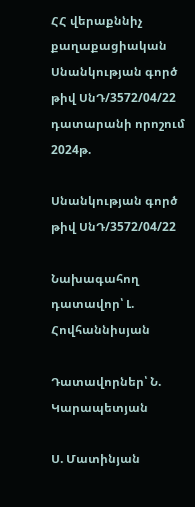ՀՀ վերաքննիչ քաղաքացիական Սնանկության գործ թիվ ՍնԴ/3572/04/22 դատարանի որոշում 2024թ.

Սնանկության գործ թիվ ՍնԴ/3572/04/22

Նախագահող դատավոր՝ Լ. Հովհաննիսյան

Դատավորներ՝ Ն. Կարապետյան

Ս. Մատինյան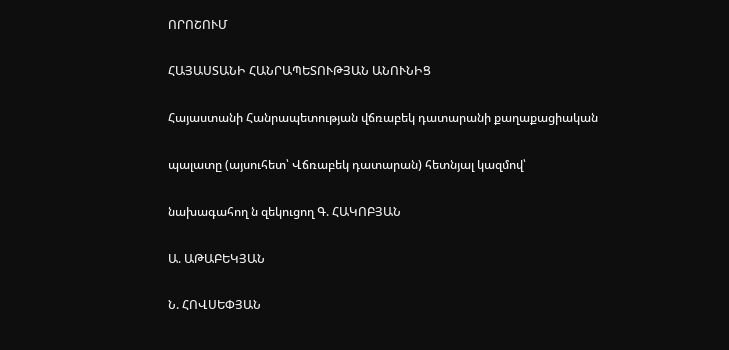ՈՐՈՇՈՒՄ

ՀԱՅԱՍՏԱՆԻ ՀԱՆՐԱՊԵՏՈՒԹՅԱՆ ԱՆՈՒՆԻՑ

Հայաստանի Հանրապետության վճռաբեկ դատարանի քաղաքացիական

պալատը (այսուհետ՝ Վճռաբեկ դատարան) հետնյալ կազմով՝

նախագահող ն զեկուցող Գ. ՀԱԿՈԲՅԱՆ

Ա. ԱԹԱԲԵԿՅԱՆ

Ն. ՀՈՎՍԵՓՅԱՆ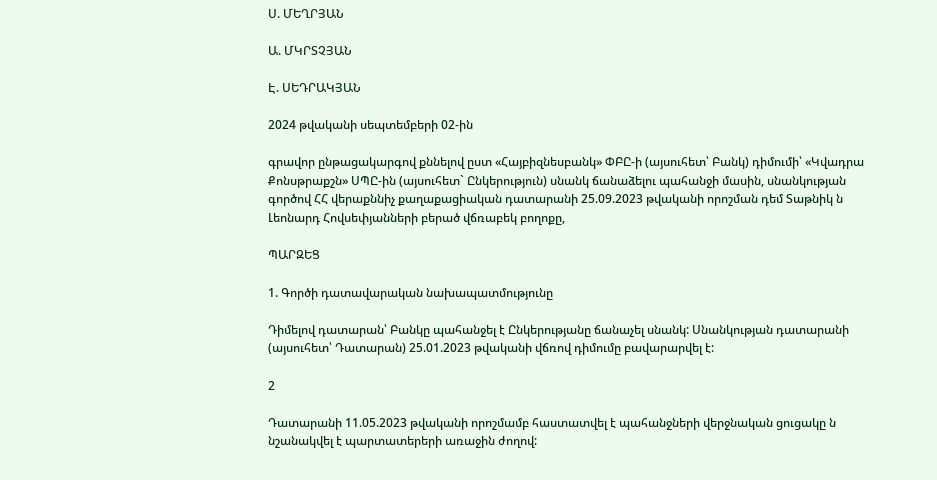Ս. ՄԵՂՐՅԱՆ

Ա. ՄԿՐՏՉՅԱՆ

Է. ՍԵԴՐԱԿՅԱՆ

2024 թվականի սեպտեմբերի 02-ին

գրավոր ընթացակարգով քննելով ըստ «Հայբիզնեսբանկ» ՓԲԸ-ի (այսուհետ՝ Բանկ) դիմումի՝ «Կվադրա Քոնսթրաքշն» ՍՊԸ-ին (այսուհետ` Ընկերություն) սնանկ ճանաձելու պահանջի մասին, սնանկության գործով ՀՀ վերաքննիչ քաղաքացիական դատարանի 25.09.2023 թվականի որոշման դեմ Տաթնիկ ն Լեոնարդ Հովսեփյանների բերած վճռաբեկ բողոքը,

ՊԱՐԶԵՑ

1. Գործի դատավարական նախապատմությունը

Դիմելով դատարան՝ Բանկը պահանջել է Ընկերությանը ճանաչել սնանկ: Սնանկության դատարանի (այսուհետ՝ Դատարան) 25.01.2023 թվականի վճռով դիմումը բավարարվել է:

2

Դատարանի 11.05.2023 թվականի որոշմամբ հաստատվել է պահանջների վերջնական ցուցակը ն նշանակվել է պարտատերերի առաջին ժողով: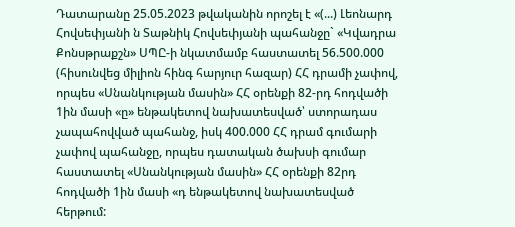Դատարանը 25.05.2023 թվականին որոշել է «(...) Լեոնարդ Հովսեփյանի ն Տաթնիկ Հովսեփյանի պահանջը` «Կվադրա Քոնսթրաքշն» ՍՊԸ-ի նկատմամբ հաստատել 56.500.000 (հիսունվեց միլիոն հինգ հարյուր հազար) ՀՀ դրամի չափով, որպես «Սնանկության մասին» ՀՀ օրենքի 82-րդ հոդվածի 1ին մասի «ը» ենթակետով նախատեսված՝ ստորադաս չապահովված պահանջ, իսկ 400.000 ՀՀ դրամ գումարի չափով պահանջը, որպես դատական ծախսի գումար հաստատել «Սնանկության մասին» ՀՀ օրենքի 82րդ հոդվածի 1ին մասի «դ ենթակետով նախատեսված հերթում: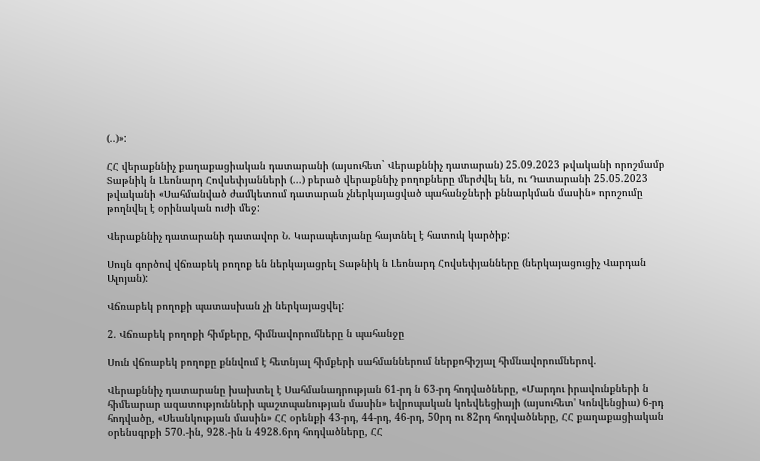(..)»:

ՀՀ վերաքննիչ քաղաքացիական դատարանի (այսուհետ` Վերաքննիչ դատարան) 25.09.2023 թվականի որոշմամբ Տաթնիկ ն Լեոնարդ Հովսեփյանների (...) բերած վերաքննիչ բողոքները մերժվել են, ու Դատարանի 25.05.2023 թվականի «Սահմանված ժամկետում դատարան չներկայացված պահանջների քննարկման մասին» որոշումը թողնվել է օրինական ուժի մեջ:

Վերաքննիչ դատարանի դատավոր Ն. Կարապետյանը հայտնել է հատուկ կարծիք:

Սույն գործով վճռաբեկ բողոք են ներկայացրել Տաթնիկ ն Լեոնարդ Հովսեփյանները (ներկայացուցիչ Վարդան Ալոյան):

Վճռաբեկ բողոքի պատասխան չի ներկայացվել:

2. Վճռաբեկ բողոքի հիմքերը, հիմնավորումները ն պահանջը

Սուն վճռաբեկ բողոքը քննվում է հետնյալ հիմքերի սահմաններում ներքոհիշյալ հիմնավորումներով.

Վերաքննիչ դատարանը խախտել է Սահմանադրության 61-րդ ն 63-րդ հոդվածները, «Մարդու իրավունքների ն հիմեարար ազատությունների պաշտպանության մասին» եվրոպական կոեվեեցիայի (այսուհետ' Կոնվենցիա) 6-րդ հոդվածը, «Սեանկության մասին» ՀՀ օրենքի 43-րդ, 44-րդ, 46-րդ, 50րդ ու 82րդ հոդվածները, ՀՀ քաղաքացիական օրենսգրքի 570.-ին, 928.-ին ն 4928.6րդ հոդվածները, ՀՀ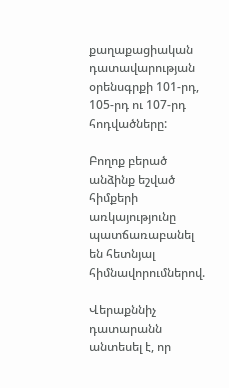քաղաքացիական դատավարության օրենսգրքի 101-րդ, 105-րդ ու 107-րդ հոդվածները:

Բողոք բերած անձինք եշված հիմքերի առկայությունը պատճառաբանել են հետնյալ հիմնավորումներով.

Վերաքննիչ դատարանն անտեսել է, որ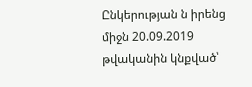Ընկերության ն իրենց միջն 20.09.2019 թվականին կնքված՝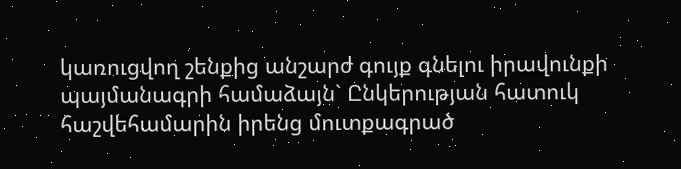կառուցվող շենքից անշարժ գույք գնելու իրավունքի պայմանագրի համաձայն` Ընկերության հատուկ հաշվեհամարին իրենց մուտքագրած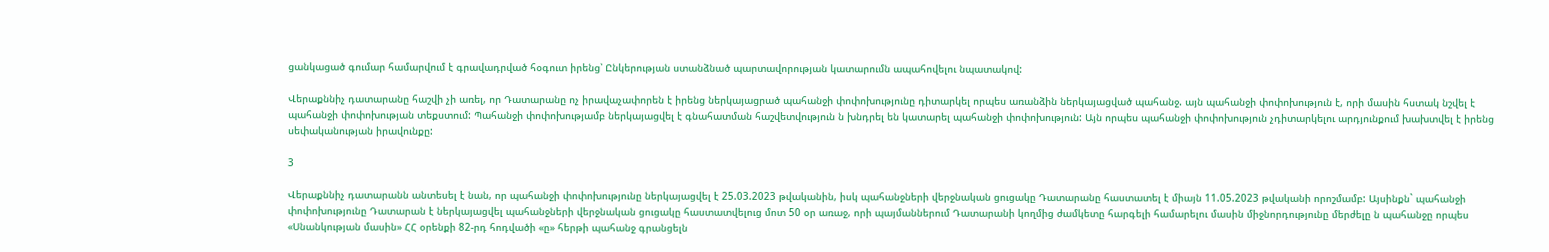ցանկացած գումար համարվում է գրավադրված հօգուտ իրենց՝ Ընկերության ստանձնած պարտավորության կատարումն ապահովելու նպատակով:

Վերաքննիչ դատարանը հաշվի չի առել, որ Դատարանը ոչ իրավաչափորեն է իրենց ներկայացրած պահանջի փոփոխությունը դիտարկել որպես առանձին ներկայացված պահանջ. այն պահանջի փոփոխություն է, որի մասին հստակ նշվել է պահանջի փոփոխության տեքստում: Պահանջի փոփոխությամբ ներկայացվել է գնահատման հաշվետվություն ն խնդրել են կատարել պահանջի փոփոխություն: Այն որպես պահանջի փոփոխություն չդիտարկելու արդյունքում խախտվել է իրենց սեփականության իրավունքը:

3

Վերաքննիչ դատարանն անտեսել է նան, որ պահանջի փոփոխությունը ներկայացվել է 25.03.2023 թվականին, իսկ պահանջների վերջնական ցուցակը Դատարանը հաստատել է միայն 11.05.2023 թվականի որոշմամբ: Այսինքն` պահանջի փոփոխությունը Դատարան է ներկայացվել պահանջների վերջնական ցուցակը հաստատվելուց մոտ 50 օր առաջ, որի պայմաններում Դատարանի կողմից ժամկետը հարգելի համարելու մասին միջնորդությունը մերժելը ն պահանջը որպես «Սնանկության մասին» ՀՀ օրենքի 82-րդ հոդվածի «ը» հերթի պահանջ գրանցելն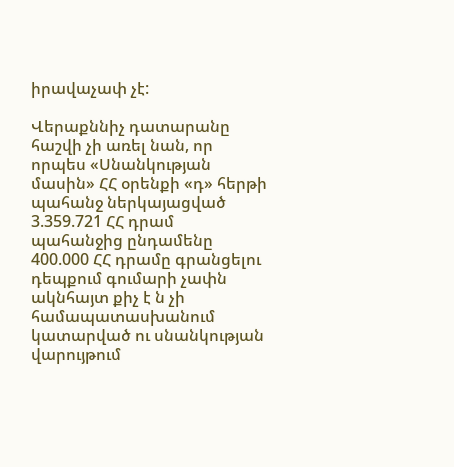իրավաչափ չէ:

Վերաքննիչ դատարանը հաշվի չի առել նան, որ որպես «Սնանկության մասին» ՀՀ օրենքի «դ» հերթի պահանջ ներկայացված 3.359.721 ՀՀ դրամ պահանջից ընդամենը 400.000 ՀՀ դրամը գրանցելու դեպքում գումարի չափն ակնհայտ քիչ է ն չի համապատասխանում կատարված ու սնանկության վարույթում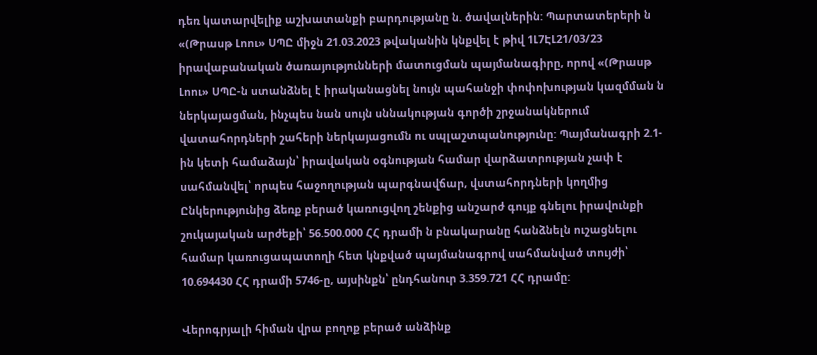դեռ կատարվելիք աշխատանքի բարդությանը ն. ծավալներին: Պարտատերերի ն «(Թրասթ Լոու» ՍՊԸ միջն 21.03.2023 թվականին կնքվել է թիվ 1Լ7ԷԼ21/03/23 իրավաբանական ծառայությունների մատուցման պայմանագիրը, որով «(Թրասթ Լոու» ՍՊԸ-ն ստանձնել է իրականացնել նույն պահանջի փոփոխության կազմման ն ներկայացման, ինչպես նան սույն սննակության գործի շրջանակներում վատահորդների շահերի ներկայացումն ու սպլաշտպանությունը: Պայմանագրի 2.1-ին կետի համաձայն՝ իրավական օգնության համար վարձատրության չափ է սահմանվել՝ որպես հաջողության պարգնավճար, վստահորդների կողմից Ընկերությունից ձեռք բերած կառուցվող շենքից անշարժ գույք գնելու իրավունքի շուկայական արժեքի՝ 56.500.000 ՀՀ դրամի ն բնակարանը հանձնելն ուշացնելու համար կառուցապատողի հետ կնքված պայմանագրով սահմանված տույժի՝ 10.694430 ՀՀ դրամի 5746-ը, այսինքն՝ ընդհանուր 3.359.721 ՀՀ դրամը:

Վերոգրյալի հիման վրա բողոք բերած անձինք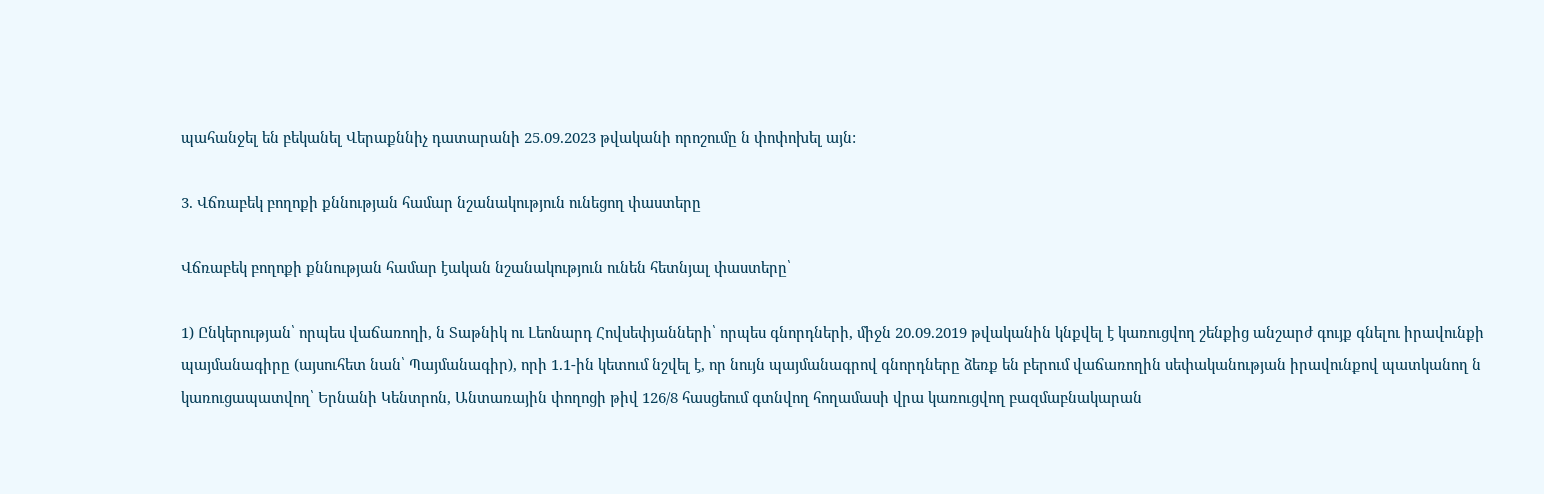պահանջել են բեկանել Վերաքննիչ դատարանի 25.09.2023 թվականի որոշումը ն փոփոխել այն:

3. Վճռաբեկ բողոքի քննության համար նշանակություն ունեցող փաստերը

Վճռաբեկ բողոքի քննության համար էական նշանակություն ունեն հետնյալ փաստերը՝

1) Ընկերության՝ որպես վաճառողի, ն Տաթնիկ ու Լեոնարդ Հովսեփյանների՝ որպես գնորդների, միջն 20.09.2019 թվականին կնքվել է կառուցվող շենքից անշարժ գույք գնելու իրավունքի պայմանագիրը (այսուհետ նան՝ Պայմանագիր), որի 1.1-ին կետում նշվել է, որ նույն պայմանագրով գնորդները ձեռք են բերում վաճառողին սեփականության իրավունքով պատկանող ն կառուցապատվող՝ Երնանի Կենտրոն, Անտառային փողոցի թիվ 126/8 հասցեում գտնվող հողամասի վրա կառուցվող բազմաբնակարան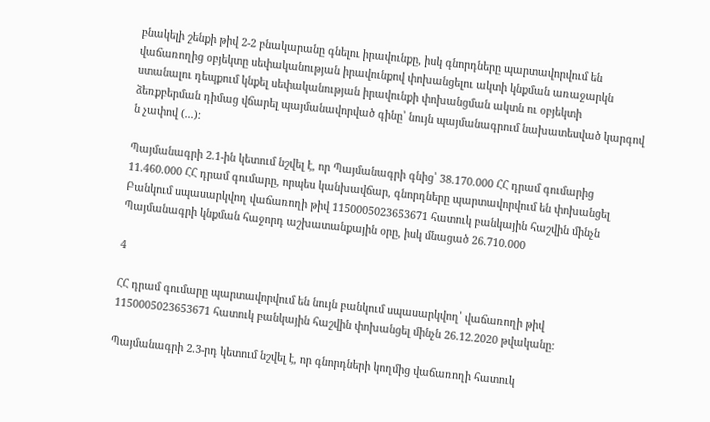բնակելի շենքի թիվ 2-2 բնակարանը գնելու իրավունքը, իսկ գնորդները պարտավորվում են վաճառողից օբյեկտը սեփականության իրավունքով փոխանցելու ակտի կնքման առաջարկն ստանալու դեպքում կնքել սեփականության իրավունքի փոխանցման ակտն ու օբյեկտի ձեռքբերման դիմաց վճարել պայմանավորված գինը՝ նույն պայմանագրում նախատեսված կարգով ն չափով (...):

Պայմանագրի 2.1-ին կետում նշվել է, որ Պայմանագրի գնից՝ 38.170.000 ՀՀ դրամ գումարից 11.460.000 ՀՀ դրամ գումարը, որպես կանխավճար, գնորդները պարտավորվում են փոխանցել Բանկում սպասարկվող վաճառողի թիվ 1150005023653671 հատուկ բանկային հաշվին մինչն Պայմանագրի կնքման հաջորդ աշխատանքային օրը, իսկ մնացած 26.710.000

4

ՀՀ դրամ գումարը պարտավորվում են նույն բանկում սպասարկվող՝ վաճառողի թիվ 1150005023653671 հատուկ բանկային հաշվին փոխանցել մինչն 26.12.2020 թվականը:

Պայմանագրի 2.3-րդ կետում նշվել է, որ գնորդների կողմից վաճառողի հատուկ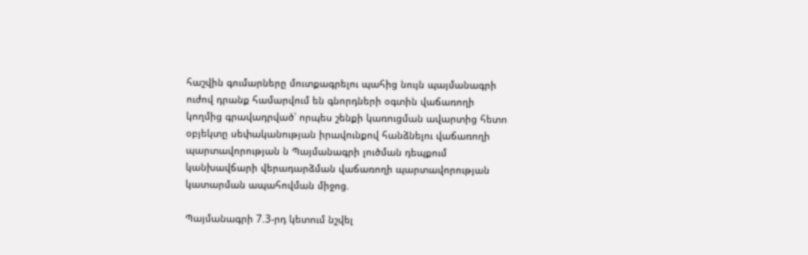հաշվին գումարները մուտքագրելու պահից նույն պայմանագրի ուժով դրանք համարվում են գնորդների օգտին վաճառողի կողմից գրավադրված՝ որպես շենքի կառուցման ավարտից հետո օբյեկտը սեփականության իրավունքով հանձնելու վաճառողի պարտավորության ն Պայմանագրի լուծման դեպքում կանխավճարի վերադարձման վաճառողի պարտավորության կատարման ապահովման միջոց.

Պայմանագրի 7.3-րդ կետում նշվել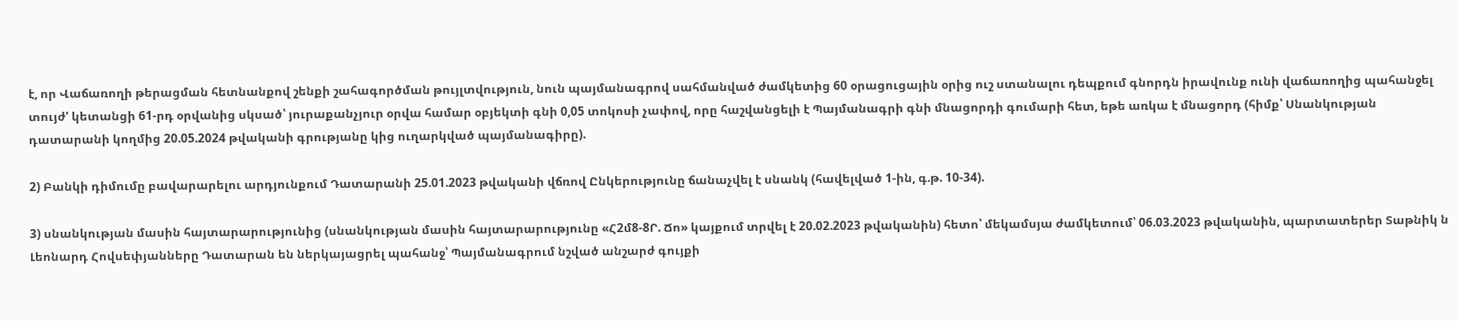է, որ Վաճառողի թերացման հետնանքով շենքի շահագործման թույլտվություն, նուն պայմանագրով սահմանված ժամկետից 60 օրացուցային օրից ուշ ստանալու դեպքում գնորդն իրավունք ունի վաճառողից պահանջել տույժ' կետանցի 61-րդ օրվանից սկսած՝ յուրաքանչյուր օրվա համար օբյեկտի գնի 0,05 տոկոսի չափով, որը հաշվանցելի է Պայմանագրի գնի մնացորդի գումարի հետ, եթե առկա է մնացորդ (հիմք՝ Սնանկության դատարանի կողմից 20.05.2024 թվականի գրությանը կից ուղարկված պայմանագիրը).

2) Բանկի դիմումը բավարարելու արդյունքում Դատարանի 25.01.2023 թվականի վճռով Ընկերությունը ճանաչվել է սնանկ (հավելված 1-ին, գ.թ. 10-34).

3) սնանկության մասին հայտարարությունից (սնանկության մասին հայտարարությունը «Հ2մ8-8Ր. Ճո» կայքում տրվել է 20.02.2023 թվականին) հետո՝ մեկամսյա ժամկետում՝ 06.03.2023 թվականին, պարտատերեր Տաթնիկ ն Լեոնարդ Հովսեփյանները Դատարան են ներկայացրել պահանջ՝ Պայմանագրում նշված անշարժ գույքի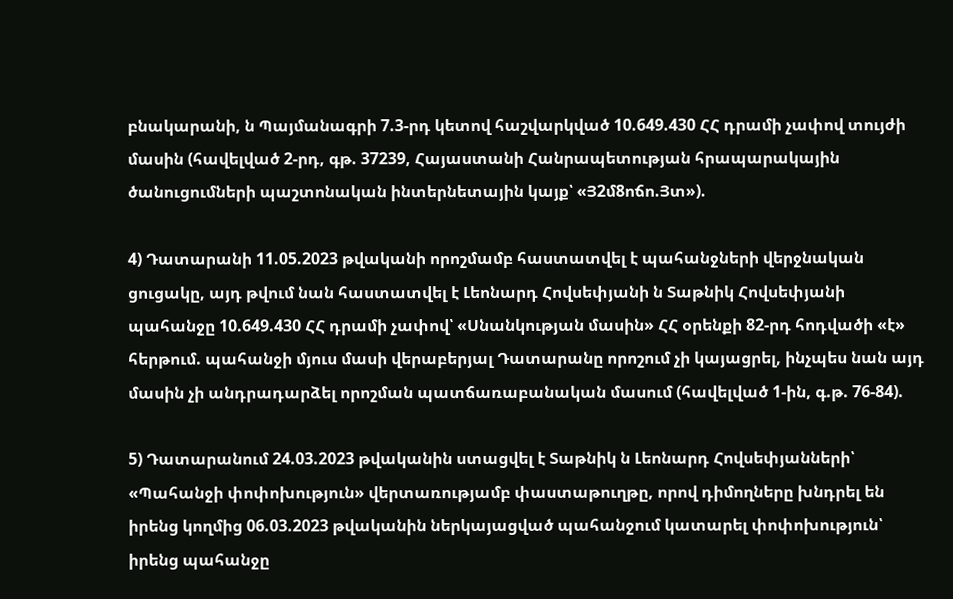բնակարանի, ն Պայմանագրի 7.3-րդ կետով հաշվարկված 10.649.430 ՀՀ դրամի չափով տույժի մասին (հավելված 2-րդ, գթ. 37239, Հայաստանի Հանրապետության հրապարակային ծանուցումների պաշտոնական ինտերնետային կայք՝ «Յ2մ8ոճո.Յտ»).

4) Դատարանի 11.05.2023 թվականի որոշմամբ հաստատվել է պահանջների վերջնական ցուցակը, այդ թվում նան հաստատվել է Լեոնարդ Հովսեփյանի ն Տաթնիկ Հովսեփյանի պահանջը 10.649.430 ՀՀ դրամի չափով՝ «Սնանկության մասին» ՀՀ օրենքի 82-րդ հոդվածի «է» հերթում. պահանջի մյուս մասի վերաբերյալ Դատարանը որոշում չի կայացրել, ինչպես նան այդ մասին չի անդրադարձել որոշման պատճառաբանական մասում (հավելված 1-ին, գ.թ. 76-84).

5) Դատարանում 24.03.2023 թվականին ստացվել է Տաթնիկ ն Լեոնարդ Հովսեփյանների՝ «Պահանջի փոփոխություն» վերտառությամբ փաստաթուղթը, որով դիմողները խնդրել են իրենց կողմից 06.03.2023 թվականին ներկայացված պահանջում կատարել փոփոխություն՝ իրենց պահանջը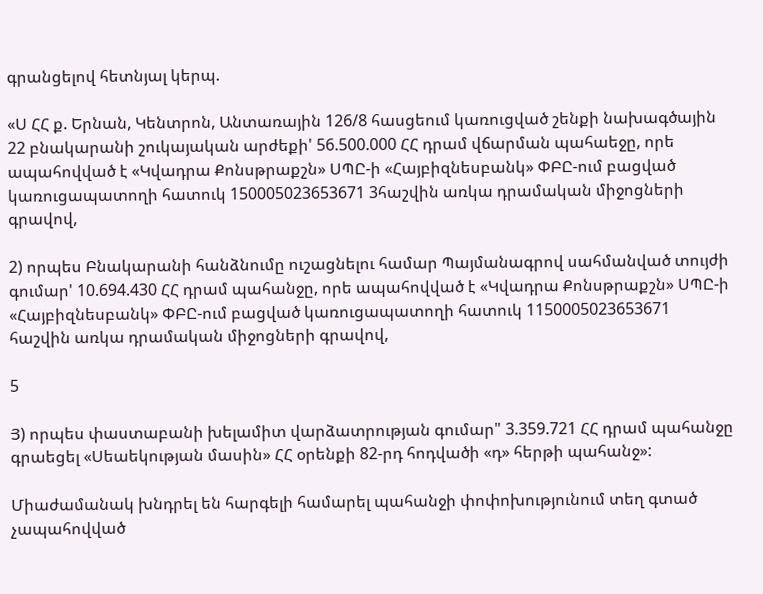գրանցելով հետնյալ կերպ.

«Ս ՀՀ ք. Երնան, Կենտրոն, Անտառային 126/8 հասցեում կառուցված շենքի նախագծային 22 բնակարանի շուկայական արժեքի' 56.500.000 ՀՀ դրամ վճարման պահաեջը, որե ապահովված է «Կվադրա Քոնսթրաքշն» ՍՊԸ-ի «Հայբիզնեսբանկ» ՓԲԸ-ում բացված կառուցապատողի հատուկ 150005023653671 3հաշվին առկա դրամական միջոցների գրավով,

2) որպես Բնակարանի հանձնումը ուշացնելու համար Պայմանագրով սահմանված տույժի գումար' 10.694.430 ՀՀ դրամ պահանջը, որե ապահովված է «Կվադրա Քոնսթրաքշն» ՍՊԸ-ի «Հայբիզնեսբանկ» ՓԲԸ-ում բացված կառուցապատողի հատուկ 1150005023653671 հաշվին առկա դրամական միջոցների գրավով,

5

Յ) որպես փաստաբանի խելամիտ վարձատրության գումար" 3.359.721 ՀՀ դրամ պահանջը գրաեցել «Սեաեկության մասին» ՀՀ օրենքի 82-րդ հոդվածի «դ» հերթի պահանջ»:

Միաժամանակ խնդրել են հարգելի համարել պահանջի փոփոխությունում տեղ գտած չապահովված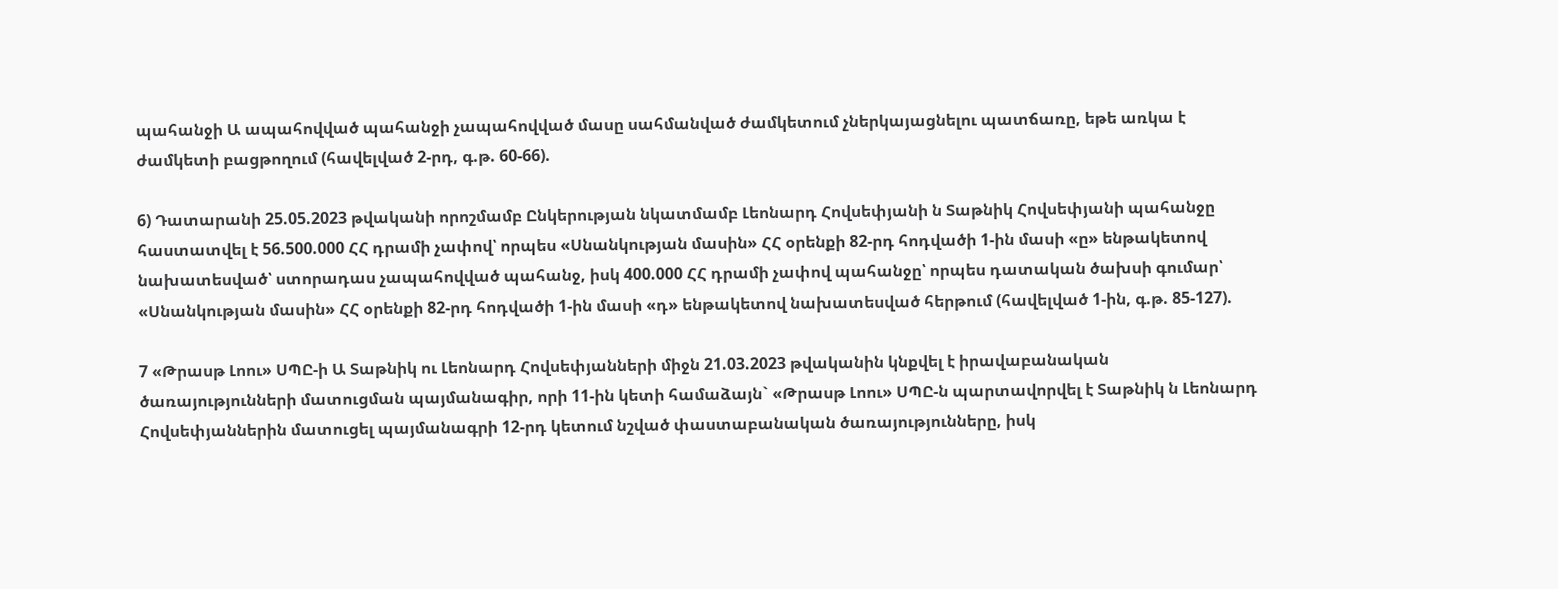պահանջի Ա ապահովված պահանջի չապահովված մասը սահմանված ժամկետում չներկայացնելու պատճառը, եթե առկա է ժամկետի բացթողում (հավելված 2-րդ, գ.թ. 60-66).

6) Դատարանի 25.05.2023 թվականի որոշմամբ Ընկերության նկատմամբ Լեոնարդ Հովսեփյանի ն Տաթնիկ Հովսեփյանի պահանջը հաստատվել է 56.500.000 ՀՀ դրամի չափով՝ որպես «Սնանկության մասին» ՀՀ օրենքի 82-րդ հոդվածի 1-ին մասի «ը» ենթակետով նախատեսված՝ ստորադաս չապահովված պահանջ, իսկ 400.000 ՀՀ դրամի չափով պահանջը՝ որպես դատական ծախսի գումար՝ «Սնանկության մասին» ՀՀ օրենքի 82-րդ հոդվածի 1-ին մասի «դ» ենթակետով նախատեսված հերթում (հավելված 1-ին, գ.թ. 85-127).

7 «Թրասթ Լոու» ՍՊԸ-ի Ա Տաթնիկ ու Լեոնարդ Հովսեփյանների միջն 21.03.2023 թվականին կնքվել է իրավաբանական ծառայությունների մատուցման պայմանագիր, որի 11-ին կետի համաձայն` «Թրասթ Լոու» ՍՊԸ-ն պարտավորվել է Տաթնիկ ն Լեոնարդ Հովսեփյաններին մատուցել պայմանագրի 12-րդ կետում նշված փաստաբանական ծառայությունները, իսկ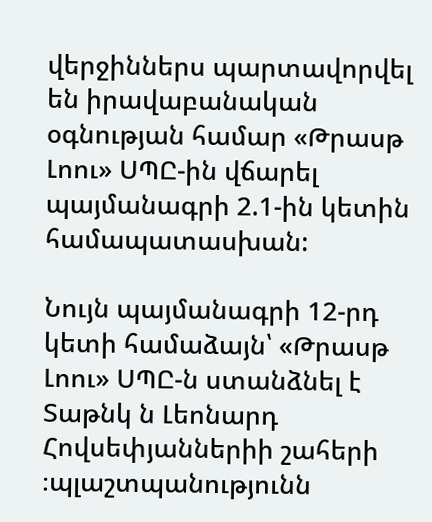վերջիններս պարտավորվել են իրավաբանական օգնության համար «Թրասթ Լոու» ՍՊԸ-ին վճարել պայմանագրի 2.1-ին կետին համապատասխան:

Նույն պայմանագրի 12-րդ կետի համաձայն՝ «Թրասթ Լոու» ՍՊԸ-ն ստանձնել է Տաթնկ ն Լեոնարդ Հովսեփյաններիի շահերի ։պլաշտպանությունն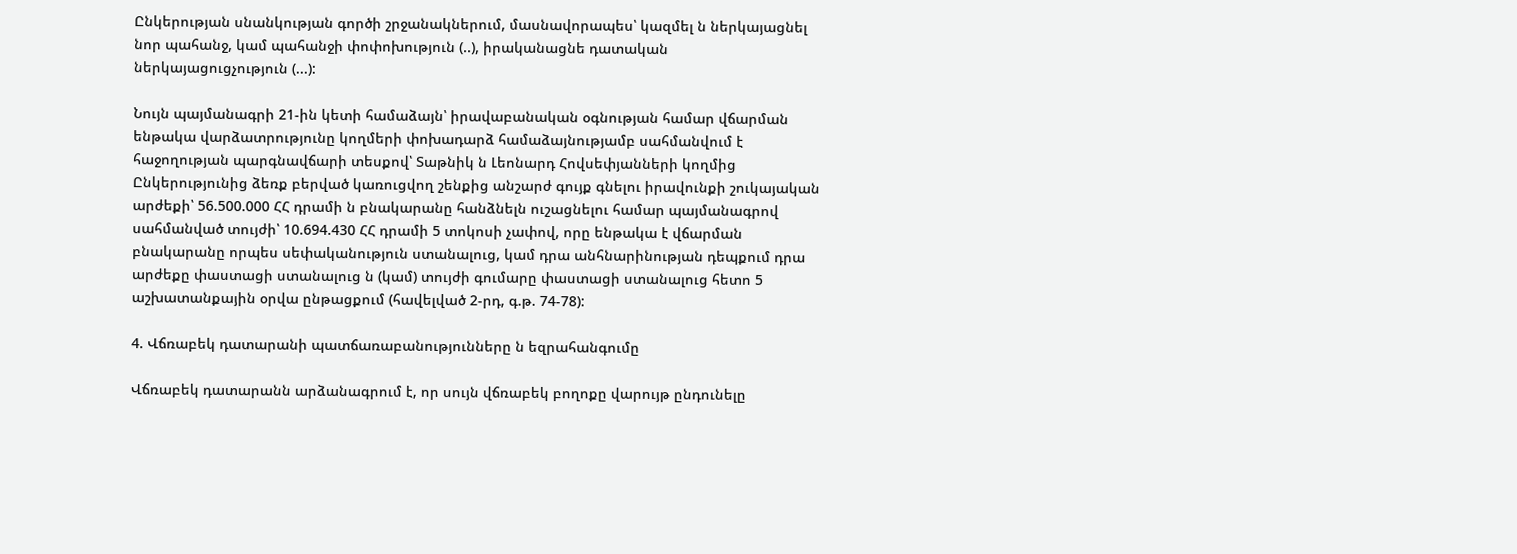Ընկերության սնանկության գործի շրջանակներում, մասնավորապես՝ կազմել ն ներկայացնել նոր պահանջ, կամ պահանջի փոփոխություն (..), իրականացնե դատական ներկայացուցչություն (...):

Նույն պայմանագրի 21-ին կետի համաձայն՝ իրավաբանական օգնության համար վճարման ենթակա վարձատրությունը կողմերի փոխադարձ համաձայնությամբ սահմանվում է հաջողության պարգնավճարի տեսքով՝ Տաթնիկ ն Լեոնարդ Հովսեփյանների կողմից Ընկերությունից ձեռք բերված կառուցվող շենքից անշարժ գույք գնելու իրավունքի շուկայական արժեքի՝ 56.500.000 ՀՀ դրամի ն բնակարանը հանձնելն ուշացնելու համար պայմանագրով սահմանված տույժի՝ 10.694.430 ՀՀ դրամի 5 տոկոսի չափով, որը ենթակա է վճարման բնակարանը որպես սեփականություն ստանալուց, կամ դրա անհնարինության դեպքում դրա արժեքը փաստացի ստանալուց ն (կամ) տույժի գումարը փաստացի ստանալուց հետո 5 աշխատանքային օրվա ընթացքում (հավելված 2-րդ, գ.թ. 74-78):

4. Վճռաբեկ դատարանի պատճառաբանությունները ն եզրահանգումը

Վճռաբեկ դատարանն արձանագրում է, որ սույն վճռաբեկ բողոքը վարույթ ընդունելը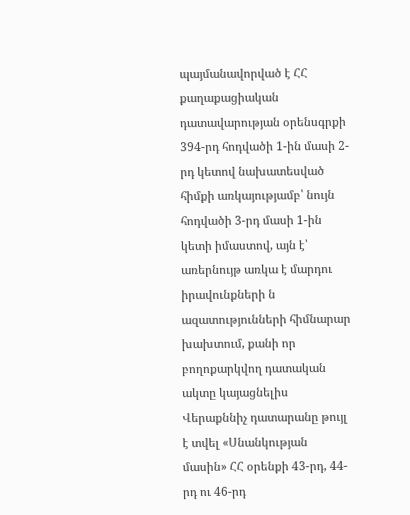պայմանավորված է ՀՀ քաղաքացիական դատավարության օրենսգրքի 394-րդ հոդվածի 1-ին մասի 2-րդ կետով նախատեսված հիմքի առկայությամբ՝ նույն հոդվածի 3-րդ մասի 1-ին կետի իմաստով, այն է՝ առերնույթ առկա է մարդու իրավունքների ն ազատությունների հիմնարար խախտում, քանի որ բողոքարկվող դատական ակտը կայացնելիս Վերաքննիչ դատարանը թույլ է տվել «Սնանկության մասին» ՀՀ օրենքի 43-րդ, 44-րդ ու 46-րդ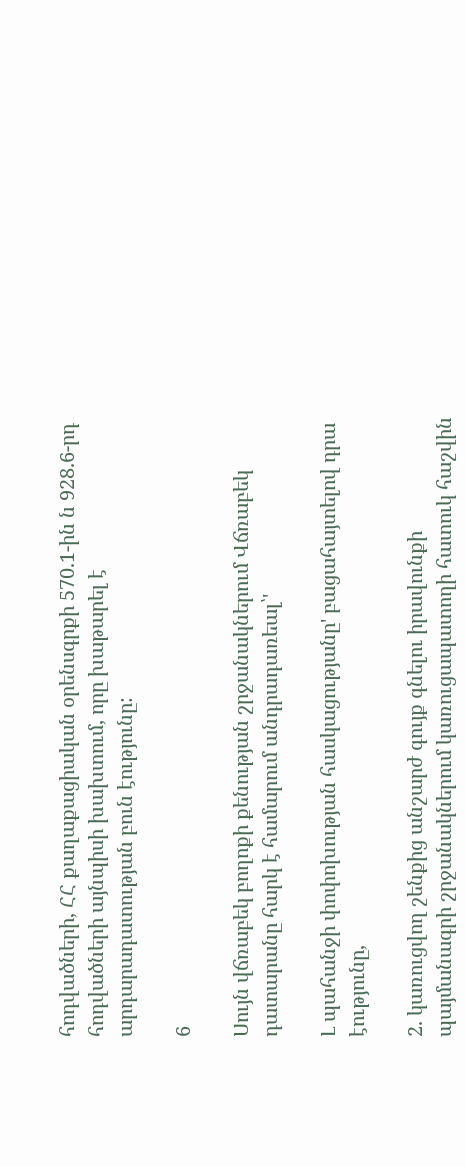հոդվածների, ՀՀ քաղաքացիական օրենսգրքի 570.1-ին ն 928.6-րդ հոդվածների այնպիսի խախտում, որը խաթարել է արդարադատության բուն էությունը:

6

Սույն վճռաբեկ բողոքի քենության շրջանակներում Վճռաբեկ դատարանը հարկ է համարում անդրադառեալ՝'

Լ պահանջի փոփոխության հասկացությանը' բացահայտելով դրա էությունը,

2. կառուցվող շենքից անշարժ գույք գնելու իրավունքի պայմանագրի շրջանակներում կառուցապատողի հատուկ հաշվին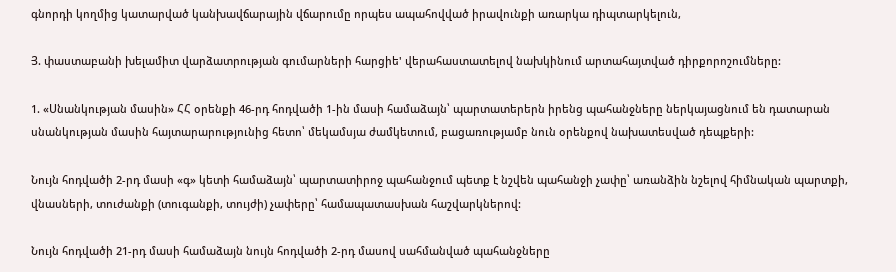գնորդի կողմից կատարված կանխավճարային վճարումը որպես ապահովված իրավունքի առարկա դիպտարկելուն,

Յ. փաստաբանի խելամիտ վարձատրության գումարների հարցիե' վերահաստատելով նախկինում արտահայտված դիրքորոշումները:

1. «Սնանկության մասին» ՀՀ օրենքի 46-րդ հոդվածի 1-ին մասի համաձայն՝ պարտատերերն իրենց պահանջները ներկայացնում են դատարան սնանկության մասին հայտարարությունից հետո՝ մեկամսյա ժամկետում, բացառությամբ նուն օրենքով նախատեսված դեպքերի:

Նույն հոդվածի 2-րդ մասի «գ» կետի համաձայն՝ պարտատիրոջ պահանջում պետք է նշվեն պահանջի չափը՝ առանձին նշելով հիմնական պարտքի, վնասների, տուժանքի (տուգանքի, տույժի) չափերը՝ համապատասխան հաշվարկներով:

Նույն հոդվածի 21-րդ մասի համաձայն նույն հոդվածի 2-րդ մասով սահմանված պահանջները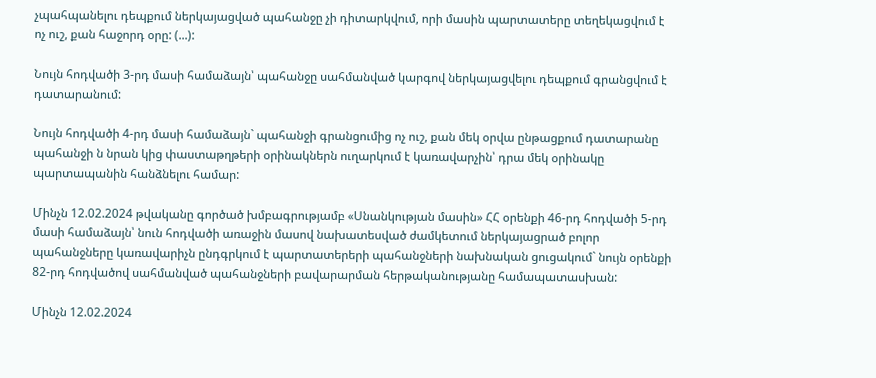չպահպանելու դեպքում ներկայացված պահանջը չի դիտարկվում, որի մասին պարտատերը տեղեկացվում է ոչ ուշ, քան հաջորդ օրը: (...):

Նույն հոդվածի 3-րդ մասի համաձայն՝ պահանջը սահմանված կարգով ներկայացվելու դեպքում գրանցվում է դատարանում:

Նույն հոդվածի 4-րդ մասի համաձայն` պահանջի գրանցումից ոչ ուշ, քան մեկ օրվա ընթացքում դատարանը պահանջի ն նրան կից փաստաթղթերի օրինակներն ուղարկում է կառավարչին՝ դրա մեկ օրինակը պարտապանին հանձնելու համար:

Մինչն 12.02.2024 թվականը գործած խմբագրությամբ «Սնանկության մասին» ՀՀ օրենքի 46-րդ հոդվածի 5-րդ մասի համաձայն՝ նուն հոդվածի առաջին մասով նախատեսված ժամկետում ներկայացրած բոլոր պահանջները կառավարիչն ընդգրկում է պարտատերերի պահանջների նախնական ցուցակում` նույն օրենքի 82-րդ հոդվածով սահմանված պահանջների բավարարման հերթականությանը համապատասխան:

Մինչն 12.02.2024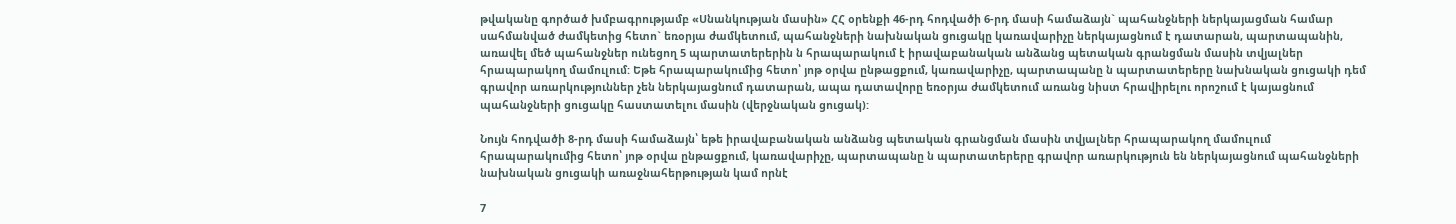թվականը գործած խմբագրությամբ «Սնանկության մասին» ՀՀ օրենքի 46-րդ հոդվածի 6-րդ մասի համաձայն` պահանջների ներկայացման համար սահմանված ժամկետից հետո` եռօրյա ժամկետում, պահանջների նախնական ցուցակը կառավարիչը ներկայացնում է դատարան, պարտապանին, առավել մեծ պահանջներ ունեցող 5 պարտատերերին ն հրապարակում է իրավաբանական անձանց պետական գրանցման մասին տվյալներ հրապարակող մամուլում: Եթե հրապարակումից հետո՝ յոթ օրվա ընթացքում, կառավարիչը, պարտապանը ն պարտատերերը նախնական ցուցակի դեմ գրավոր առարկություններ չեն ներկայացնում դատարան, ապա դատավորը եռօրյա ժամկետում առանց նիստ հրավիրելու որոշում է կայացնում պահանջների ցուցակը հաստատելու մասին (վերջնական ցուցակ):

Նույն հոդվածի 8-րդ մասի համաձայն՝ եթե իրավաբանական անձանց պետական գրանցման մասին տվյալներ հրապարակող մամուլում հրապարակումից հետո՝ յոթ օրվա ընթացքում, կառավարիչը, պարտապանը ն պարտատերերը գրավոր առարկություն են ներկայացնում պահանջների նախնական ցուցակի առաջնահերթության կամ որնէ

7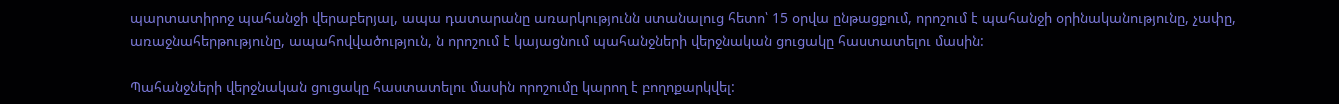պարտատիրոջ պահանջի վերաբերյալ, ապա դատարանը առարկությունն ստանալուց հետո՝ 15 օրվա ընթացքում, որոշում է պահանջի օրինականությունը, չափը, առաջնահերթությունը, ապահովվածություն, ն որոշում է կայացնում պահանջների վերջնական ցուցակը հաստատելու մասին:

Պահանջների վերջնական ցուցակը հաստատելու մասին որոշումը կարող է բողոքարկվել: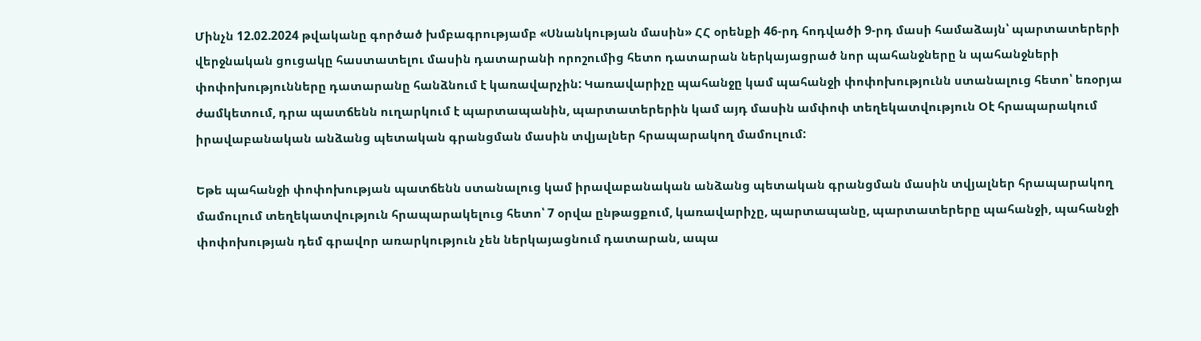Մինչն 12.02.2024 թվականը գործած խմբագրությամբ «Սնանկության մասին» ՀՀ օրենքի 46-րդ հոդվածի 9-րդ մասի համաձայն՝ պարտատերերի վերջնական ցուցակը հաստատելու մասին դատարանի որոշումից հետո դատարան ներկայացրած նոր պահանջները ն պահանջների փոփոխությունները դատարանը հանձնում է կառավարչին: Կառավարիչը պահանջը կամ պահանջի փոփոխությունն ստանալուց հետո՝ եռօրյա ժամկետում, դրա պատճենն ուղարկում է պարտապանին, պարտատերերին կամ այդ մասին ամփոփ տեղեկատվություն Օէ հրապարակում իրավաբանական անձանց պետական գրանցման մասին տվյալներ հրապարակող մամուլում:

Եթե պահանջի փոփոխության պատճենն ստանալուց կամ իրավաբանական անձանց պետական գրանցման մասին տվյալներ հրապարակող մամուլում տեղեկատվություն հրապարակելուց հետո՝ 7 օրվա ընթացքում, կառավարիչը, պարտապանը, պարտատերերը պահանջի, պահանջի փոփոխության դեմ գրավոր առարկություն չեն ներկայացնում դատարան, ապա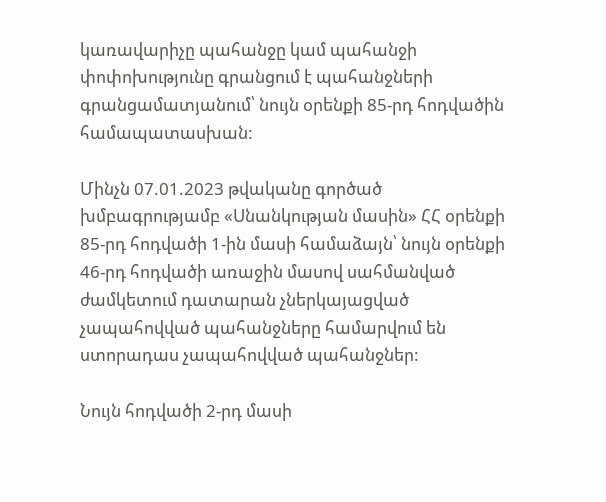կառավարիչը պահանջը կամ պահանջի փոփոխությունը գրանցում է պահանջների գրանցամատյանում՝ նույն օրենքի 85-րդ հոդվածին համապատասխան:

Մինչն 07.01.2023 թվականը գործած խմբագրությամբ «Սնանկության մասին» ՀՀ օրենքի 85-րդ հոդվածի 1-ին մասի համաձայն՝ նույն օրենքի 46-րդ հոդվածի առաջին մասով սահմանված ժամկետում դատարան չներկայացված չապահովված պահանջները համարվում են ստորադաս չապահովված պահանջներ:

Նույն հոդվածի 2-րդ մասի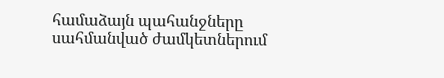համաձայն պահանջները սահմանված ժամկետներում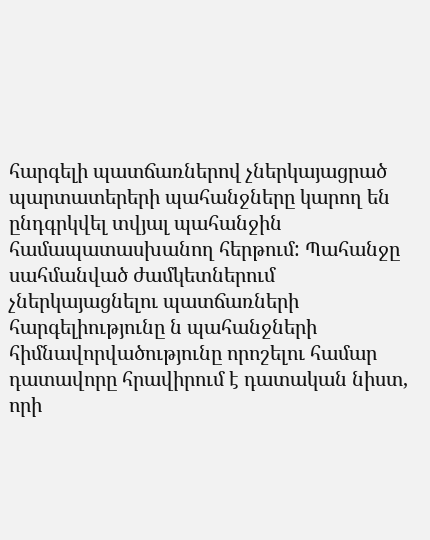հարգելի պատճառներով չներկայացրած պարտատերերի պահանջները կարող են ընդգրկվել տվյալ պահանջին համապատասխանող հերթում: Պահանջը սահմանված ժամկետներում չներկայացնելու պատճառների հարգելիությունը ն պահանջների հիմնավորվածությունը որոշելու համար դատավորը հրավիրում է դատական նիստ, որի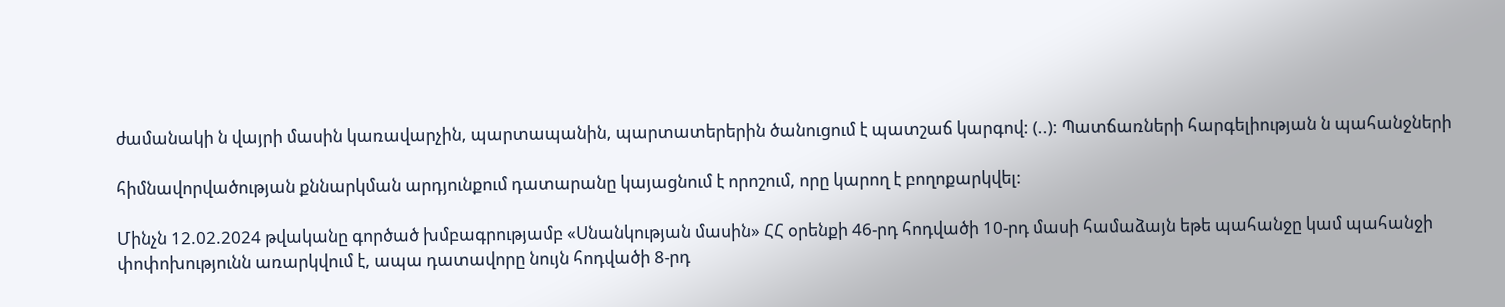ժամանակի ն վայրի մասին կառավարչին, պարտապանին, պարտատերերին ծանուցում է պատշաճ կարգով: (..): Պատճառների հարգելիության ն պահանջների

հիմնավորվածության քննարկման արդյունքում դատարանը կայացնում է որոշում, որը կարող է բողոքարկվել:

Մինչն 12.02.2024 թվականը գործած խմբագրությամբ «Սնանկության մասին» ՀՀ օրենքի 46-րդ հոդվածի 10-րդ մասի համաձայն եթե պահանջը կամ պահանջի փոփոխությունն առարկվում է, ապա դատավորը նույն հոդվածի 8-րդ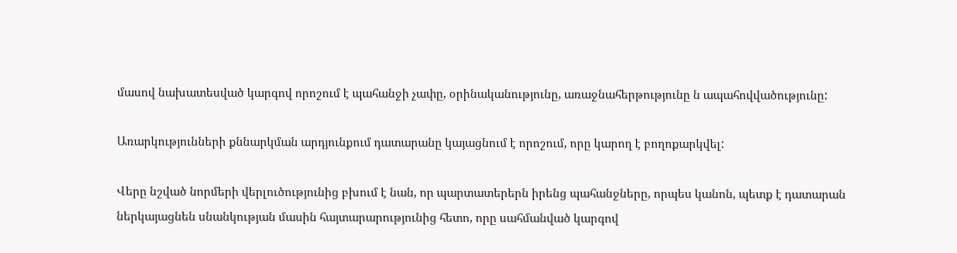մասով նախատեսված կարգով որոշում է պահանջի չափը, օրինականությունը, առաջնահերթությունը ն ապահովվածությունը:

Առարկությունների քննարկման արդյունքում դատարանը կայացնում է որոշում, որը կարող է բողոքարկվել:

Վերը նշված նորմերի վերլուծությունից բխում է նան, որ պարտատերերն իրենց պահանջները, որպես կանոն, պետք է դատարան ներկայացնեն սնանկության մասին հայտարարությունից հետո, որը սահմանված կարգով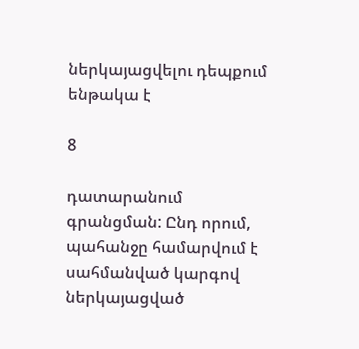ներկայացվելու դեպքում ենթակա է

8

դատարանում գրանցման: Ընդ որում, պահանջը համարվում է սահմանված կարգով ներկայացված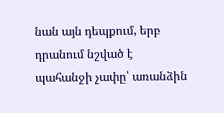նան այն դեպքում, երբ դրանում նշված է պահանջի չափը՝ առանձին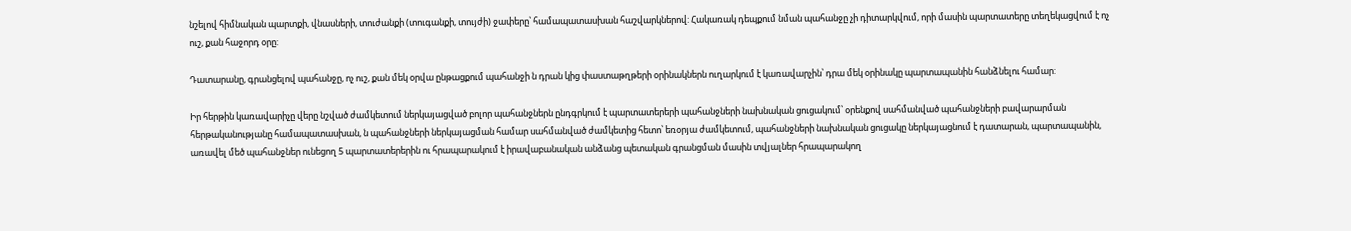նշելով հիմնական պարտքի, վնասների, տուժանքի (տուգանքի, տույժի) ջափերը՝ համապատասխան հաշվարկներով: Հակառակ դեպքում նման պահանջը չի դիտարկվում, որի մասին պարտատերը տեղեկացվում է ոչ ուշ, քան հաջորդ օրը:

Դատարանը, գրանցելով պահանջը, ոչ ուշ, քան մեկ օրվա ընթացքում պահանջի ն դրան կից փաստաթղթերի օրինակներն ուղարկում է կառավարչին՝ դրա մեկ օրինակը պարտապանին հանձնելու համար:

Իր հերթին կառավարիչը վերը նշված ժամկետում ներկայացված բոլոր պահանջներն ընդգրկում է պարտատերերի պահանջների նախնական ցուցակում՝ օրենքով սահմանված պահանջների բավարարման հերթականությանը համապատասխան, ն պահանջների ներկայացման համար սահմանված ժամկետից հետո՝ եռօրյա ժամկետում, պահանջների նախնական ցուցակը ներկայացնում է դատարան, պարտապանին, առավել մեծ պահանջներ ունեցող 5 պարտատերերին ու հրապարակում է իրավաբանական անձանց պետական գրանցման մասին տվյալներ հրապարակող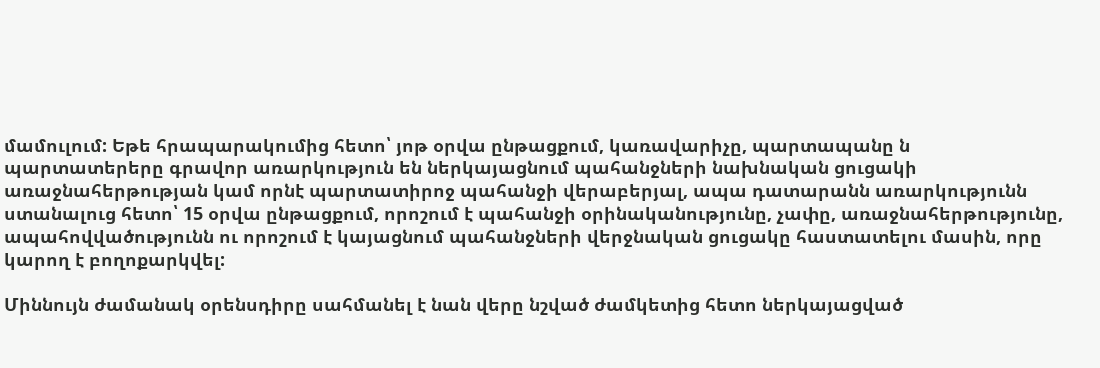մամուլում: Եթե հրապարակումից հետո՝ յոթ օրվա ընթացքում, կառավարիչը, պարտապանը ն պարտատերերը գրավոր առարկություն են ներկայացնում պահանջների նախնական ցուցակի առաջնահերթության կամ որնէ պարտատիրոջ պահանջի վերաբերյալ, ապա դատարանն առարկությունն ստանալուց հետո՝ 15 օրվա ընթացքում, որոշում է պահանջի օրինականությունը, չափը, առաջնահերթությունը, ապահովվածությունն ու որոշում է կայացնում պահանջների վերջնական ցուցակը հաստատելու մասին, որը կարող է բողոքարկվել:

Միննույն ժամանակ օրենսդիրը սահմանել է նան վերը նշված ժամկետից հետո ներկայացված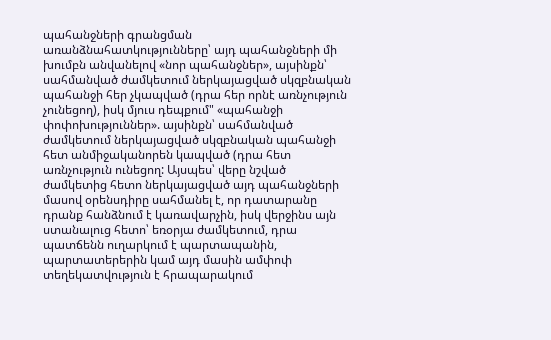պահանջների գրանցման առանձնահատկությունները՝ այդ պահանջների մի խումբն անվանելով «նոր պահանջներ», այսինքն՝ սահմանված ժամկետում ներկայացված սկզբնական պահանջի հեր չկապված (դրա հեր որնէ առնչություն չունեցող), իսկ մյուս դեպքում" «պահանջի փոփոխություններ». այսինքն՝ սահմանված ժամկետում ներկայացված սկզբնական պահանջի հետ անմիջականորեն կապված (դրա հետ առնչություն ունեցող: Այսպես՝ վերը նշված ժամկետից հետո ներկայացված այդ պահանջների մասով օրենսդիրը սահմանել է, որ դատարանը դրանք հանձնում է կառավարչին, իսկ վերջինս այն ստանալուց հետո՝ եռօրյա ժամկետում, դրա պատճենն ուղարկում է պարտապանին, պարտատերերին կամ այդ մասին ամփոփ տեղեկատվություն է հրապարակում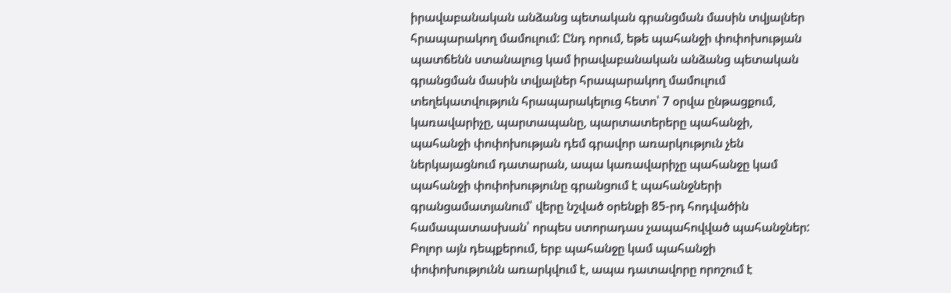իրավաբանական անձանց պետական գրանցման մասին տվյալներ հրապարակող մամուլում: Ընդ որում, եթե պահանջի փոփոխության պատճենն ստանալուց կամ իրավաբանական անձանց պետական գրանցման մասին տվյալներ հրապարակող մամուլում տեղեկատվություն հրապարակելուց հետո՝ 7 օրվա ընթացքում, կառավարիչը, պարտապանը, պարտատերերը պահանջի, պահանջի փոփոխության դեմ գրավոր առարկություն չեն ներկայացնում դատարան, ապա կառավարիչը պահանջը կամ պահանջի փոփոխությունը գրանցում է պահանջների գրանցամատյանում՝ վերը նշված օրենքի 85-րդ հոդվածին համապատասխան՝ որպես ստորադաս չապահովված պահանջներ: Բոլոր այն դեպքերում, երբ պահանջը կամ պահանջի փոփոխությունն առարկվում է, ապա դատավորը որոշում է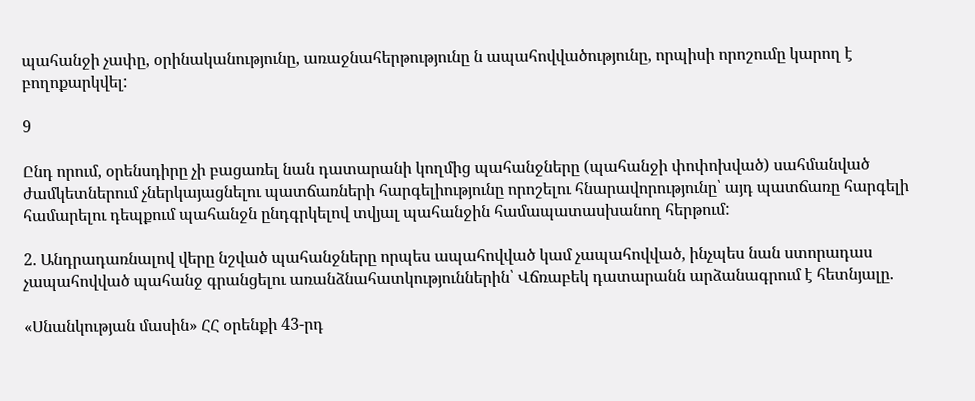պահանջի չափը, օրինականությունը, առաջնահերթությունը ն ապահովվածությունը, որպիսի որոշումը կարող է բողոքարկվել:

9

Ընդ որում, օրենսդիրը չի բացառել նան դատարանի կողմից պահանջները (պահանջի փոփոխված) սահմանված ժամկետներում չներկայացնելու պատճառների հարգելիությունը որոշելու հնարավորությունը՝ այդ պատճառը հարգելի համարելու դեպքում պահանջն ընդգրկելով տվյալ պահանջին համապատասխանող հերթում:

2. Անդրադառնալով վերը նշված պահանջները որպես ապահովված կամ չապահովված, ինչպես նան ստորադաս չապահովված պահանջ գրանցելու առանձնահատկություններին՝ Վճռաբեկ դատարանն արձանագրում է հետնյալը.

«Սնանկության մասին» ՀՀ օրենքի 43-րդ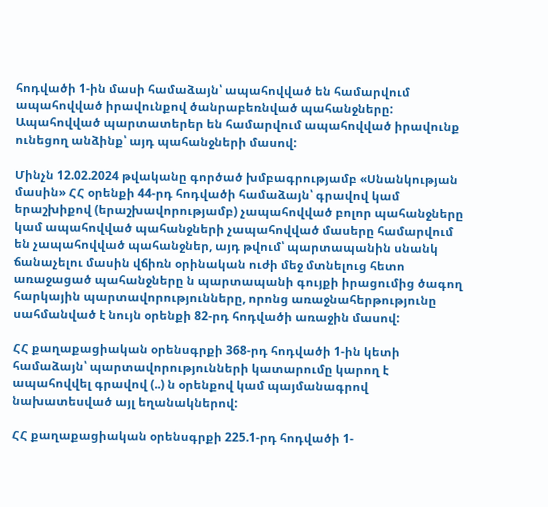հոդվածի 1-ին մասի համաձայն՝ ապահովված են համարվում ապահովված իրավունքով ծանրաբեռնված պահանջները: Ապահովված պարտատերեր են համարվում ապահովված իրավունք ունեցող անձինք՝ այդ պահանջների մասով:

Մինչն 12.02.2024 թվականը գործած խմբագրությամբ «Սնանկության մասին» ՀՀ օրենքի 44-րդ հոդվածի համաձայն՝ գրավով կամ երաշխիքով (երաշխավորությամբ) չապահովված բոլոր պահանջները կամ ապահովված պահանջների չապահովված մասերը համարվում են չապահովված պահանջներ, այդ թվում՝ պարտապանին սնանկ ճանաչելու մասին վճիռն օրինական ուժի մեջ մտնելուց հետո առաջացած պահանջները ն պարտապանի գույքի իրացումից ծագող հարկային պարտավորությունները, որոնց առաջնահերթությունը սահմանված է նույն օրենքի 82-րդ հոդվածի առաջին մասով:

ՀՀ քաղաքացիական օրենսգրքի 368-րդ հոդվածի 1-ին կետի համաձայն՝ պարտավորությունների կատարումը կարող է ապահովվել գրավով (..) ն օրենքով կամ պայմանագրով նախատեսված այլ եղանակներով:

ՀՀ քաղաքացիական օրենսգրքի 225.1-րդ հոդվածի 1-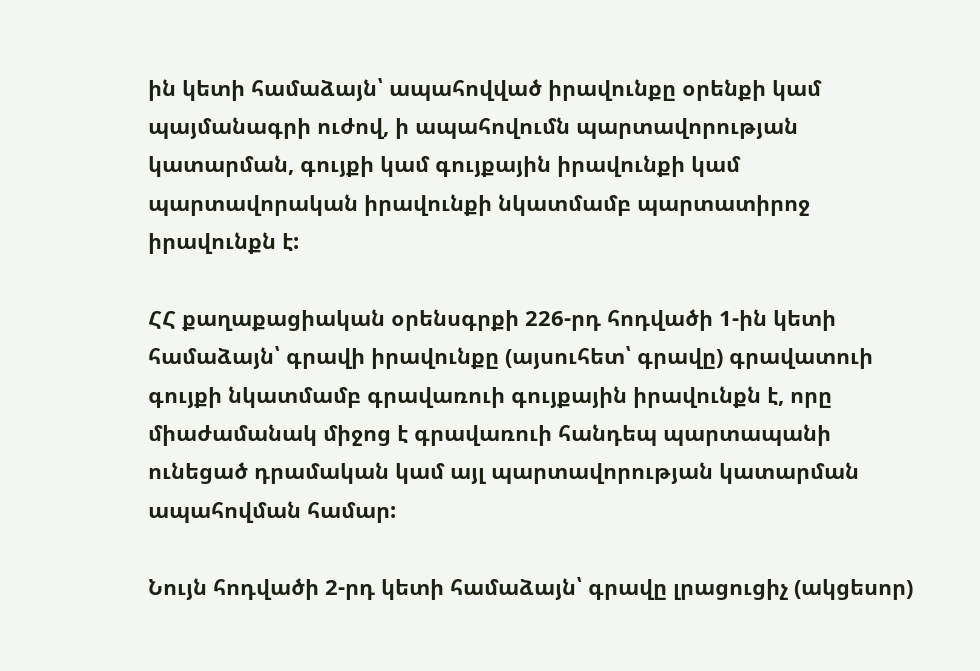ին կետի համաձայն՝ ապահովված իրավունքը օրենքի կամ պայմանագրի ուժով, ի ապահովումն պարտավորության կատարման, գույքի կամ գույքային իրավունքի կամ պարտավորական իրավունքի նկատմամբ պարտատիրոջ իրավունքն է:

ՀՀ քաղաքացիական օրենսգրքի 226-րդ հոդվածի 1-ին կետի համաձայն՝ գրավի իրավունքը (այսուհետ՝ գրավը) գրավատուի գույքի նկատմամբ գրավառուի գույքային իրավունքն է, որը միաժամանակ միջոց է գրավառուի հանդեպ պարտապանի ունեցած դրամական կամ այլ պարտավորության կատարման ապահովման համար:

Նույն հոդվածի 2-րդ կետի համաձայն՝ գրավը լրացուցիչ (ակցեսոր)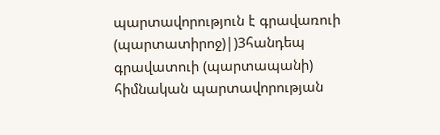պարտավորություն է գրավառուի (պարտատիրոջ)|)3հանդեպ գրավատուի (պարտապանի) հիմնական պարտավորության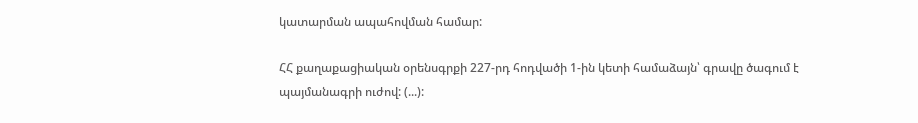կատարման ապահովման համար:

ՀՀ քաղաքացիական օրենսգրքի 227-րդ հոդվածի 1-ին կետի համաձայն՝ գրավը ծագում է պայմանագրի ուժով: (...):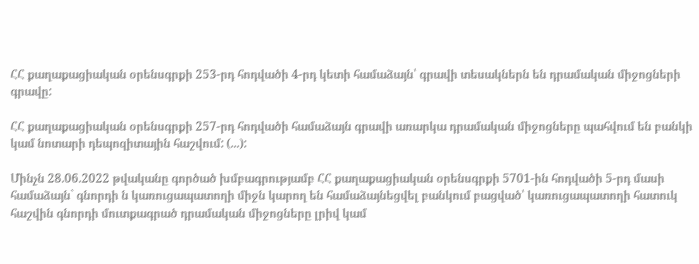ՀՀ քաղաքացիական օրենսգրքի 253-րդ հոդվածի 4-րդ կետի համաձայն՝ գրավի տեսակներն են դրամական միջոցների գրավը:

ՀՀ քաղաքացիական օրենսգրքի 257-րդ հոդվածի համաձայն գրավի առարկա դրամական միջոցները պահվում են բանկի կամ նոտարի դեպոզիտային հաշվում: (...):

Մինչն 28.06.2022 թվականը գործած խմբագրությամբ ՀՀ քաղաքացիական օրենսգրքի 5701-ին հոդվածի 5-րդ մասի համաձայն` գնորդի ն կառուցապատողի միջն կարող են համաձայնեցվել բանկում բացված՝ կառուցապատողի հատուկ հաշվին գնորդի մուտքագրած դրամական միջոցները լրիվ կամ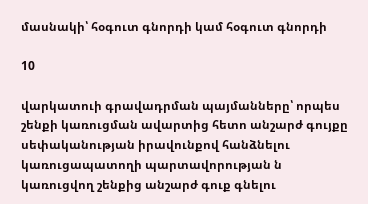մասնակի՝ հօգուտ գնորդի կամ հօգուտ գնորդի

10

վարկատուի գրավադրման պայմանները՝ որպես շենքի կառուցման ավարտից հետո անշարժ գույքը սեփականության իրավունքով հանձնելու կառուցապատողի պարտավորության ն կառուցվող շենքից անշարժ գուք գնելու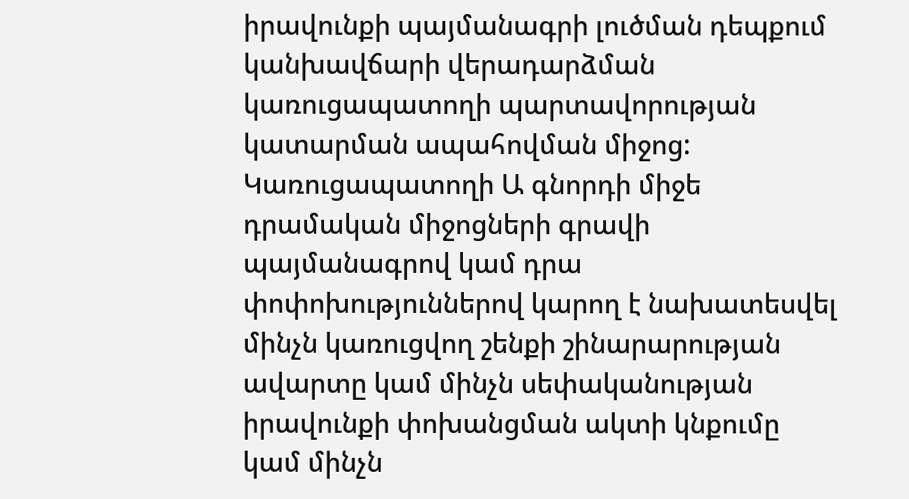իրավունքի պայմանագրի լուծման դեպքում կանխավճարի վերադարձման կառուցապատողի պարտավորության կատարման ապահովման միջոց: Կառուցապատողի Ա գնորդի միջե դրամական միջոցների գրավի պայմանագրով կամ դրա փոփոխություններով կարող է նախատեսվել մինչն կառուցվող շենքի շինարարության ավարտը կամ մինչն սեփականության իրավունքի փոխանցման ակտի կնքումը կամ մինչն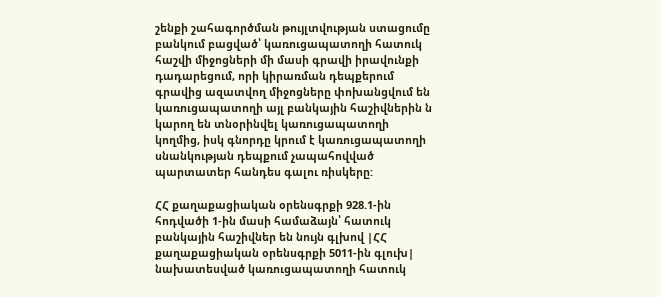շենքի շահագործման թույլտվության ստացումը բանկում բացված՝ կառուցապատողի հատուկ հաշվի միջոցների մի մասի գրավի իրավունքի դադարեցում, որի կիրառման դեպքերում գրավից ազատվող միջոցները փոխանցվում են կառուցապատողի այլ բանկային հաշիվներին ն կարող են տնօրինվել կառուցապատողի կողմից, իսկ գնորդը կրում է կառուցապատողի սնանկության դեպքում չապահովված պարտատեր հանդես գալու ռիսկերը:

ՀՀ քաղաքացիական օրենսգրքի 928.1-ին հոդվածի 1-ին մասի համաձայն՝ հատուկ բանկային հաշիվներ են նույն գլխով |ՀՀ քաղաքացիական օրենսգրքի 5011-ին գլուխ| նախատեսված կառուցապատողի հատուկ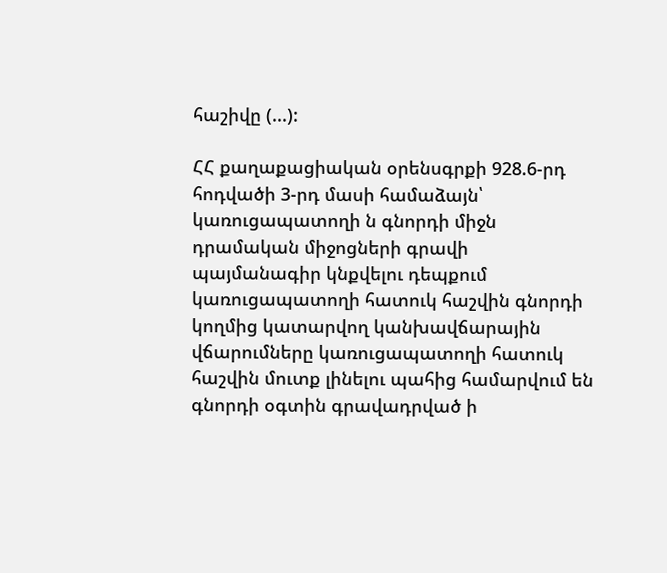հաշիվը (...):

ՀՀ քաղաքացիական օրենսգրքի 928.6-րդ հոդվածի 3-րդ մասի համաձայն՝ կառուցապատողի ն գնորդի միջն դրամական միջոցների գրավի պայմանագիր կնքվելու դեպքում կառուցապատողի հատուկ հաշվին գնորդի կողմից կատարվող կանխավճարային վճարումները կառուցապատողի հատուկ հաշվին մուտք լինելու պահից համարվում են գնորդի օգտին գրավադրված ի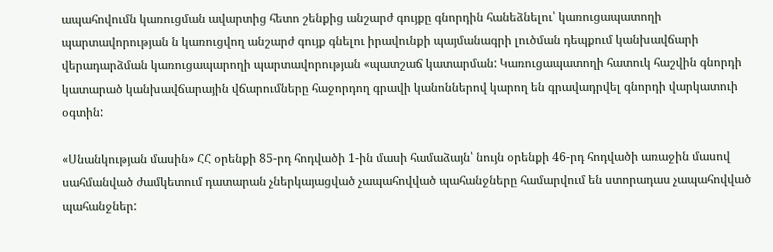ապահովումն կառուցման ավարտից հետո շենքից անշարժ գույքը գնորդին հանեձնելու՝ կառուցապատողի պարտավորության ն կառուցվող անշարժ գույք գնելու իրավունքի պայմանագրի լուծման դեպքում կանխավճարի վերադարձման կառուցապարողի պարտավորության «պատշաճ կատարման: Կառուցապատողի հատուկ հաշվին գնորդի կատարած կանխավճարային վճարումները հաջորդող գրավի կանոններով կարող են գրավադրվել գնորդի վարկատուի օգտին:

«Սնանկության մասին» ՀՀ օրենքի 85-րդ հոդվածի 1-ին մասի համաձայն՝ նույն օրենքի 46-րդ հոդվածի առաջին մասով սահմանված ժամկետում դատարան չներկայացված չապահովված պահանջները համարվում են ստորադաս չապահովված պահանջներ: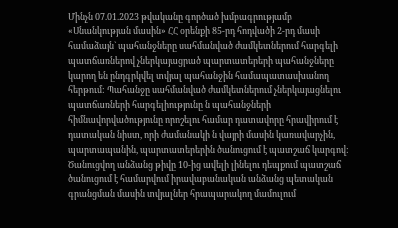Մինչն 07.01.2023 թվականը գործած խմբագրությամբ «Սնանկության մասին» ՀՀ օրենքի 85-րդ հոդվածի 2-րդ մասի համաձայն` պահանջները սահմանված ժամկետներում հարգելի պատճառներով չներկայացրած պարտատերերի պահանջները կարող են ընդգրկվել տվյալ պահանջին համապատասխանող հերթում: Պահանջը սահմանված ժամկետներում չներկայացնելու պատճառների հարգելիությունը ն պահանջների հիմնավորվածությունը որոշելու համար դատավորը հրավիրում է դատական նիստ, որի ժամանակի ն վայրի մասին կառավարչին, պարտապանին, պարտատերերին ծանուցում է պատշաճ կարգով: Ծանուցվող անձանց թիվը 10-ից ավելի լինելու դեպքում պատշաճ ծանուցում է համարվում իրավաբանական անձանց պետական գրանցման մասին տվյալներ հրապարակող մամուլում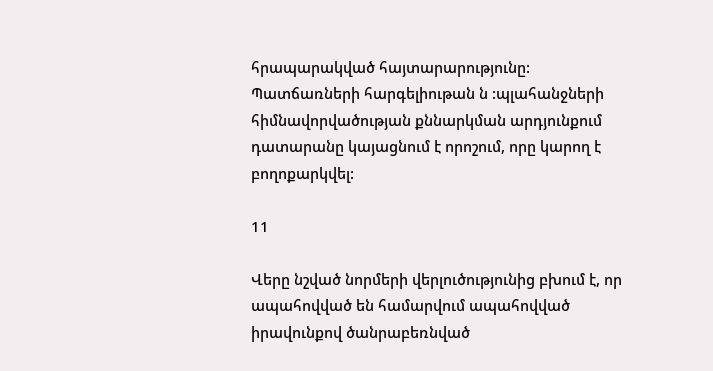հրապարակված հայտարարությունը: Պատճառների հարգելիութան ն :պլահանջների հիմնավորվածության քննարկման արդյունքում դատարանը կայացնում է որոշում, որը կարող է բողոքարկվել:

11

Վերը նշված նորմերի վերլուծությունից բխում է, որ ապահովված են համարվում ապահովված իրավունքով ծանրաբեռնված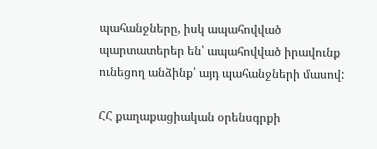պահանջները, իսկ ապահովված պարտատերեր են՝ ապահովված իրավունք ունեցող անձինք՝ այդ պահանջների մասով:

ՀՀ քաղաքացիական օրենսգրքի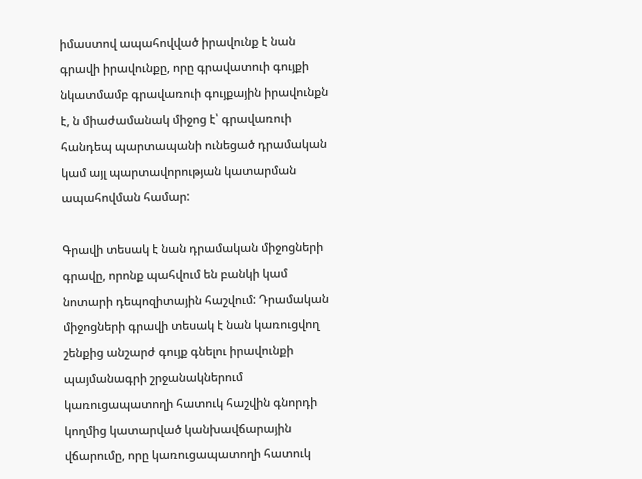իմաստով ապահովված իրավունք է նան գրավի իրավունքը, որը գրավատուի գույքի նկատմամբ գրավառուի գույքային իրավունքն է, ն միաժամանակ միջոց է՝ գրավառուի հանդեպ պարտապանի ունեցած դրամական կամ այլ պարտավորության կատարման ապահովման համար:

Գրավի տեսակ է նան դրամական միջոցների գրավը, որոնք պահվում են բանկի կամ նոտարի դեպոզիտային հաշվում: Դրամական միջոցների գրավի տեսակ է նան կառուցվող շենքից անշարժ գույք գնելու իրավունքի պայմանագրի շրջանակներում կառուցապատողի հատուկ հաշվին գնորդի կողմից կատարված կանխավճարային վճարումը, որը կառուցապատողի հատուկ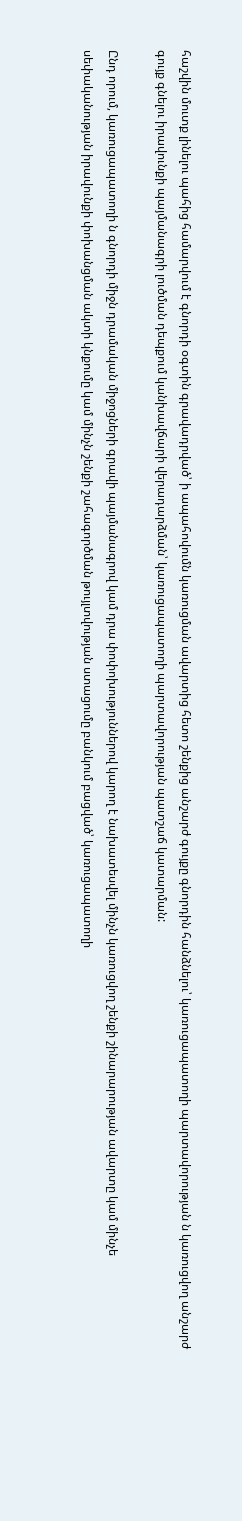հաշվին մուտք լինելու պահից համարվում է գնորդի օգտին գրավադրված՝ ի ապահովումն կառուցման ավարտից հետո շենքից անշարժ գույքը գնորդին հանձնելու՝ կառուցապատողի պարտավորության ն կառուցվող անշարժ գույք գնելու իրավունքի պայմանագրի լուծման դեպքում կանխավճարի վերադարձման՝ կառուցապատողի պարտավորության պատշաճ կատարման:

Ընդ որում, կառուցապատողի ն գնորդի միջն դրամական միջոցների գրավի պայմանագրով կամ դրա փոփոխություններով կարող է նախատեսվել մինչն կառուցվող շենքի շինարարության ավարտը կամ մինչե սեփականության իրավունքի փոխանցման ակտի կնքումը կամ մինչն շենքի շահագործման թույլտվության ստացումը բանկում բացված՝ կառուցապատողի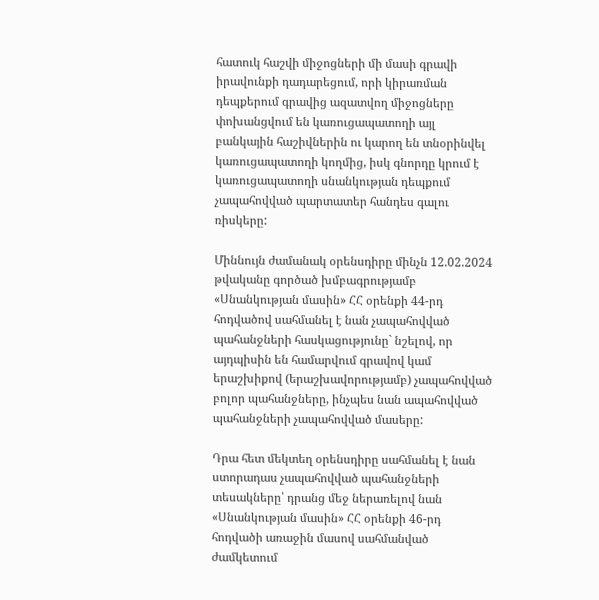հատուկ հաշվի միջոցների մի մասի գրավի իրավունքի դադարեցում, որի կիրառման դեպքերում գրավից ազատվող միջոցները փոխանցվում են կառուցապատողի այլ բանկային հաշիվներին ու կարող են տնօրինվել կառուցապատողի կողմից, իսկ գնորդը կրում է կառուցապատողի սնանկության դեպքում չապահովված պարտատեր հանդես գալու ռիսկերը:

Միննույն ժամանակ օրենսդիրը մինչն 12.02.2024 թվականը գործած խմբագրությամբ «Սնանկության մասին» ՀՀ օրենքի 44-րդ հոդվածով սահմանել է նան չապահովված պահանջների հասկացությունը` նշելով, որ այդպիսին են համարվում գրավով կամ երաշխիքով (երաշխավորությամբ) չապահովված բոլոր պահանջները, ինչպես նան ապահովված պահանջների չապահովված մասերը:

Դրա հետ մեկտեղ օրենսդիրը սահմանել է նան ստորադաս չապահովված պահանջների տեսակները՝ դրանց մեջ ներառելով նան «Սնանկության մասին» ՀՀ օրենքի 46-րդ հոդվածի առաջին մասով սահմանված ժամկետում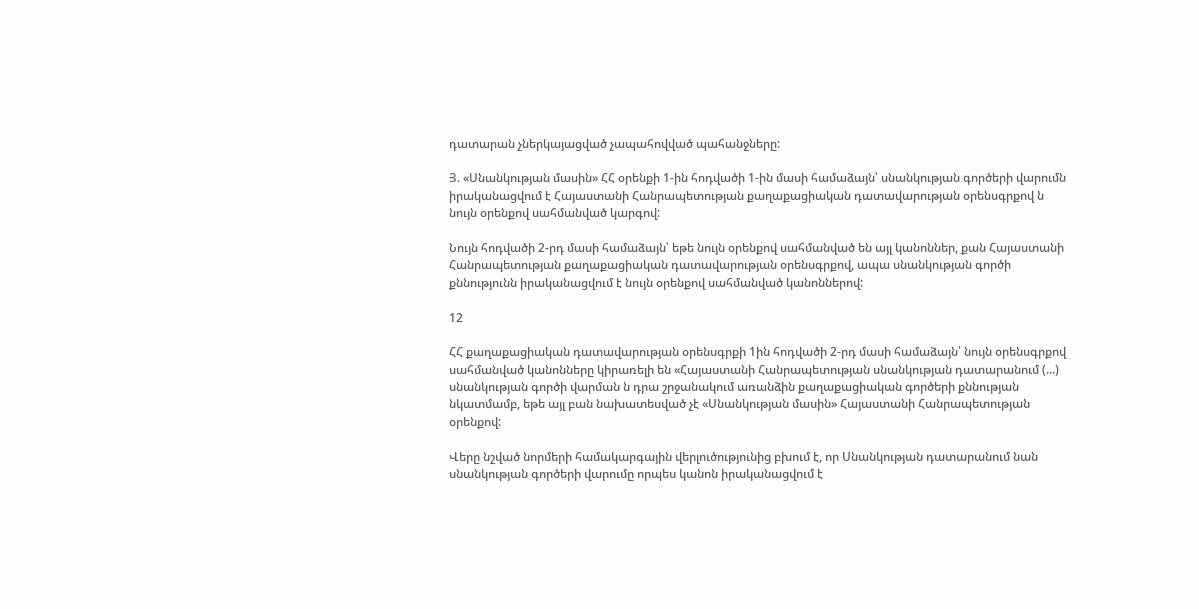դատարան չներկայացված չապահովված պահանջները:

Յ. «Սնանկության մասին» ՀՀ օրենքի 1-ին հոդվածի 1-ին մասի համաձայն՝ սնանկության գործերի վարումն իրականացվում է Հայաստանի Հանրապետության քաղաքացիական դատավարության օրենսգրքով ն նույն օրենքով սահմանված կարգով:

Նույն հոդվածի 2-րդ մասի համաձայն՝ եթե նույն օրենքով սահմանված են այլ կանոններ, քան Հայաստանի Հանրապետության քաղաքացիական դատավարության օրենսգրքով, ապա սնանկության գործի քննությունն իրականացվում է նույն օրենքով սահմանված կանոններով:

12

ՀՀ քաղաքացիական դատավարության օրենսգրքի 1ին հոդվածի 2-րդ մասի համաձայն՝ նույն օրենսգրքով սահմանված կանոնները կիրառելի են «Հայաստանի Հանրապետության սնանկության դատարանում (...) սնանկության գործի վարման ն դրա շրջանակում առանձին քաղաքացիական գործերի քննության նկատմամբ, եթե այլ բան նախատեսված չէ «Սնանկության մասին» Հայաստանի Հանրապետության օրենքով:

Վերը նշված նորմերի համակարգային վերլուծությունից բխում է, որ Սնանկության դատարանում նան սնանկության գործերի վարումը որպես կանոն իրականացվում է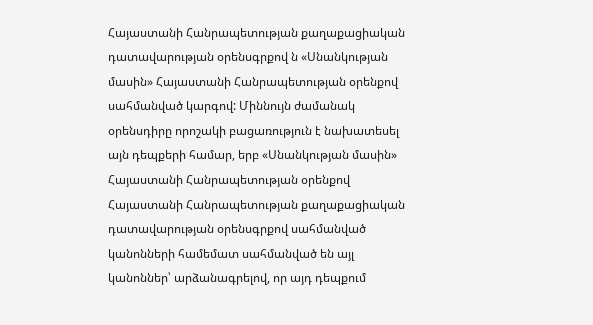Հայաստանի Հանրապետության քաղաքացիական դատավարության օրենսգրքով ն «Սնանկության մասին» Հայաստանի Հանրապետության օրենքով սահմանված կարգով: Միննույն ժամանակ օրենսդիրը որոշակի բացառություն է նախատեսել այն դեպքերի համար, երբ «Սնանկության մասին» Հայաստանի Հանրապետության օրենքով Հայաստանի Հանրապետության քաղաքացիական դատավարության օրենսգրքով սահմանված կանոնների համեմատ սահմանված են այլ կանոններ՝ արձանագրելով, որ այդ դեպքում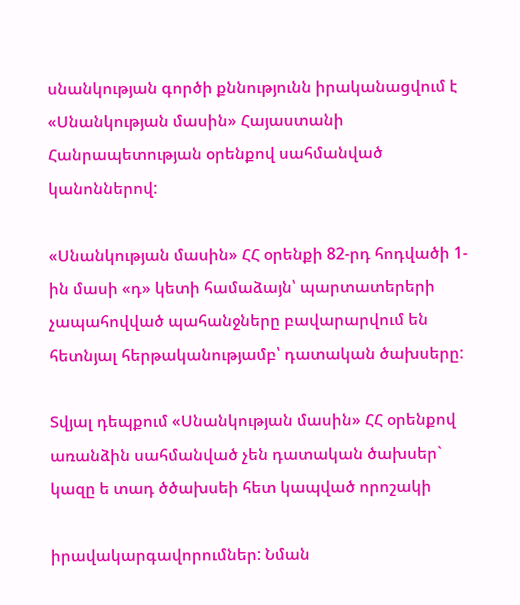սնանկության գործի քննությունն իրականացվում է «Սնանկության մասին» Հայաստանի Հանրապետության օրենքով սահմանված կանոններով:

«Սնանկության մասին» ՀՀ օրենքի 82-րդ հոդվածի 1-ին մասի «դ» կետի համաձայն՝ պարտատերերի չապահովված պահանջները բավարարվում են հետնյալ հերթականությամբ՝ դատական ծախսերը:

Տվյալ դեպքում «Սնանկության մասին» ՀՀ օրենքով առանձին սահմանված չեն դատական ծախսեր` կազը ե տադ ծծախսեի հետ կապված որոշակի

իրավակարգավորումներ: Նման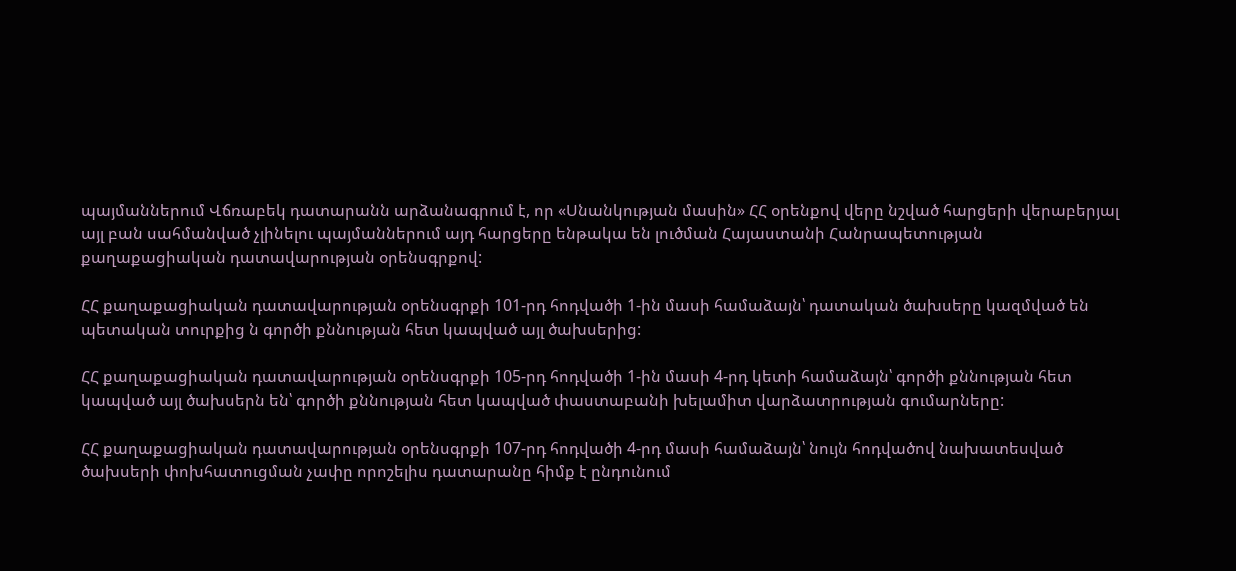պայմաններում Վճռաբեկ դատարանն արձանագրում է, որ «Սնանկության մասին» ՀՀ օրենքով վերը նշված հարցերի վերաբերյալ այլ բան սահմանված չլինելու պայմաններում այդ հարցերը ենթակա են լուծման Հայաստանի Հանրապետության քաղաքացիական դատավարության օրենսգրքով:

ՀՀ քաղաքացիական դատավարության օրենսգրքի 101-րդ հոդվածի 1-ին մասի համաձայն՝ դատական ծախսերը կազմված են պետական տուրքից ն գործի քննության հետ կապված այլ ծախսերից:

ՀՀ քաղաքացիական դատավարության օրենսգրքի 105-րդ հոդվածի 1-ին մասի 4-րդ կետի համաձայն՝ գործի քննության հետ կապված այլ ծախսերն են՝ գործի քննության հետ կապված փաստաբանի խելամիտ վարձատրության գումարները:

ՀՀ քաղաքացիական դատավարության օրենսգրքի 107-րդ հոդվածի 4-րդ մասի համաձայն՝ նույն հոդվածով նախատեսված ծախսերի փոխհատուցման չափը որոշելիս դատարանը հիմք է ընդունում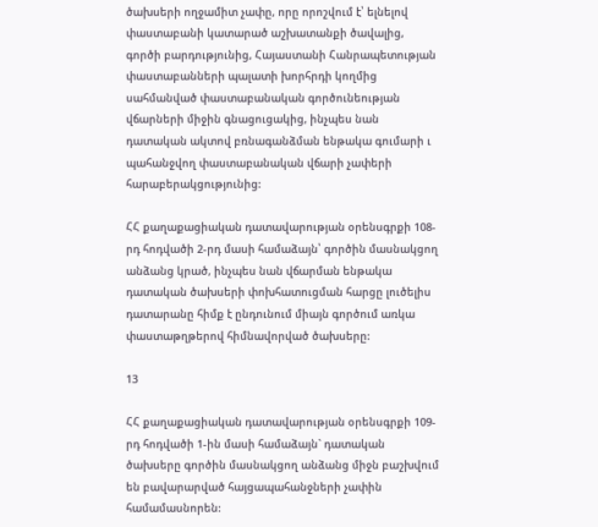ծախսերի ողջամիտ չափը, որը որոշվում է՝ ելնելով փաստաբանի կատարած աշխատանքի ծավալից, գործի բարդությունից, Հայաստանի Հանրապետության փաստաբանների պալատի խորհրդի կողմից սահմանված փաստաբանական գործունեության վճարների միջին գնացուցակից, ինչպես նան դատական ակտով բռնագանձման ենթակա գումարի ւ պահանջվող փաստաբանական վճարի չափերի հարաբերակցությունից:

ՀՀ քաղաքացիական դատավարության օրենսգրքի 108-րդ հոդվածի 2-րդ մասի համաձայն՝ գործին մասնակցող անձանց կրած, ինչպես նան վճարման ենթակա դատական ծախսերի փոխհատուցման հարցը լուծելիս դատարանը հիմք է ընդունում միայն գործում առկա փաստաթղթերով հիմնավորված ծախսերը:

13

ՀՀ քաղաքացիական դատավարության օրենսգրքի 109-րդ հոդվածի 1-ին մասի համաձայն` դատական ծախսերը գործին մասնակցող անձանց միջն բաշխվում են բավարարված հայցապահանջների չափին համամասնորեն: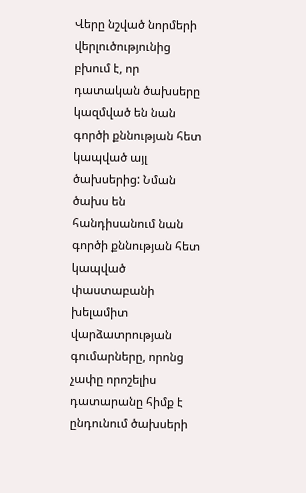Վերը նշված նորմերի վերլուծությունից բխում է, որ դատական ծախսերը կազմված են նան գործի քննության հետ կապված այլ ծախսերից: Նման ծախս են հանդիսանում նան գործի քննության հետ կապված փաստաբանի խելամիտ վարձատրության գումարները, որոնց չափը որոշելիս դատարանը հիմք է ընդունում ծախսերի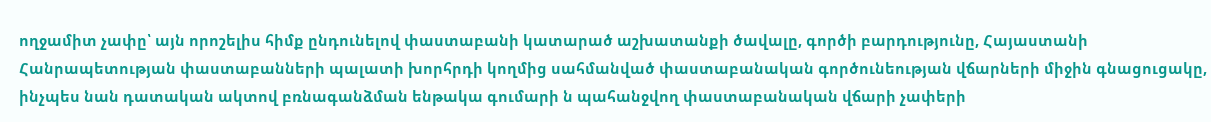ողջամիտ չափը՝ այն որոշելիս հիմք ընդունելով փաստաբանի կատարած աշխատանքի ծավալը, գործի բարդությունը, Հայաստանի Հանրապետության փաստաբանների պալատի խորհրդի կողմից սահմանված փաստաբանական գործունեության վճարների միջին գնացուցակը, ինչպես նան դատական ակտով բռնագանձման ենթակա գումարի ն պահանջվող փաստաբանական վճարի չափերի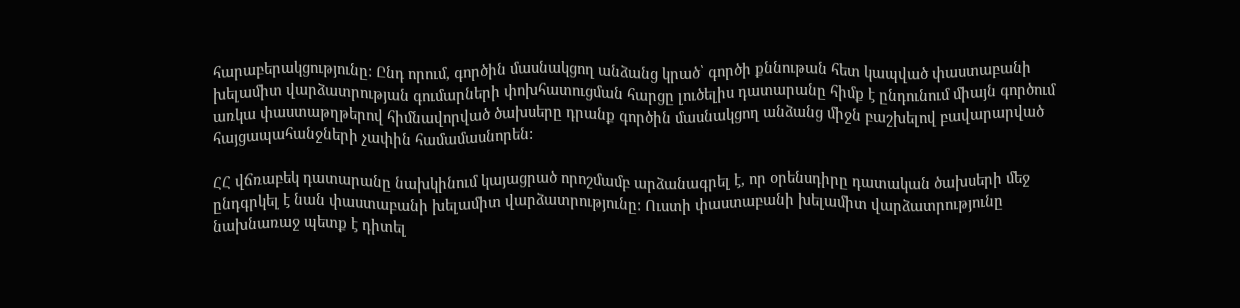հարաբերակցությունը: Ընդ որում, գործին մասնակցող անձանց կրած՝ գործի քննութան հետ կապված փաստաբանի խելամիտ վարձատրության գումարների փոխհատուցման հարցը լուծելիս դատարանը հիմք է ընդունում միայն գործում առկա փաստաթղթերով հիմնավորված ծախսերը դրանք գործին մասնակցող անձանց միջն բաշխելով բավարարված հայցապահանջների չափին համամասնորեն:

ՀՀ վճռաբեկ դատարանը նախկինում կայացրած որոշմամբ արձանագրել է, որ օրենսդիրը դատական ծախսերի մեջ ընդգրկել է նան փաստաբանի խելամիտ վարձատրությունը: Ուստի փաստաբանի խելամիտ վարձատրությունը նախնառաջ պետք է դիտել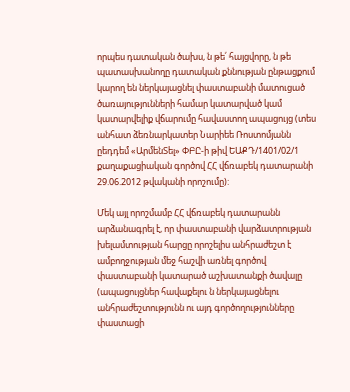որպես դատական ծախս, ն թե՛ հայցվորը, ն թե պատասխանողը դատական քննության ընթացքում կարող են ներկայացնել փաստաբանի մատուցած ծառայությունների համար կատարված կամ կատարվելիք վճարումը հավաստող ապացույց (տես անհատ ձեռնարկատեր Նարիեե Ռոստոմյանն ըեդդեմ «ԱրմենՏել» ՓԲԸ-ի թիվ ԵԱՔԴ/1401/02/1 քաղաքացիական գործով ՀՀ վճռաբեկ դատարանի 29.06.2012 թվականի որոշումը):

Մեկ այլ որոշմամբ ՀՀ վճռաբեկ դատարանն արձանագրել է, որ փաստաբանի վարձատրության խելամտության հարցը որոշելիս անհրաժեշտ է ամբողջության մեջ հաշվի առնել գործով փաստաբանի կատարած աշխատանքի ծավալը (ապացույցներ հավաքելու ն ներկայացնելու անհրաժեշտությունն ու այդ գործողությունները փաստացի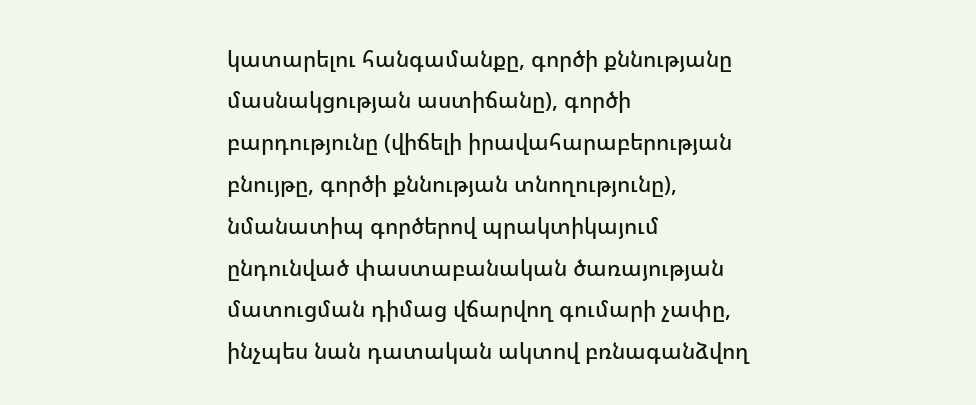կատարելու հանգամանքը, գործի քննությանը մասնակցության աստիճանը), գործի բարդությունը (վիճելի իրավահարաբերության բնույթը, գործի քննության տնողությունը), նմանատիպ գործերով պրակտիկայում ընդունված փաստաբանական ծառայության մատուցման դիմաց վճարվող գումարի չափը, ինչպես նան դատական ակտով բռնագանձվող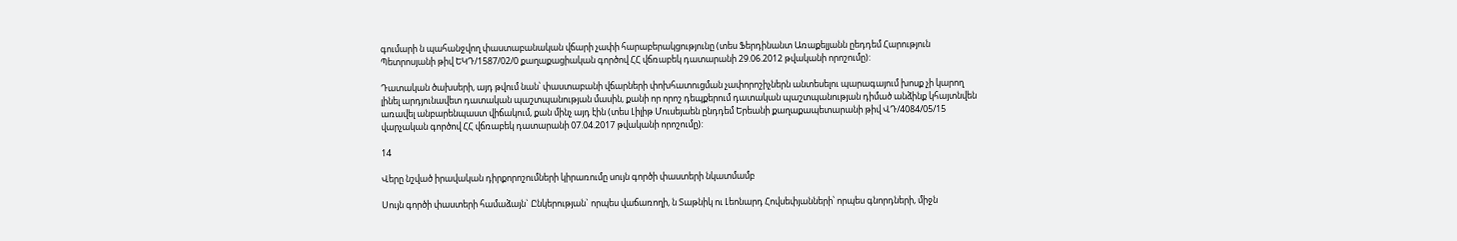գումարի ն պահանջվող փաստաբանական վճարի չափի հարաբերակցությունը (տես Ֆերդինանտ Առաքելյանն ըեդդեմ Հարություն Պետրոսյանի թիվ ԵԿԴ/1587/02/0 քաղաքացիական գործով ՀՀ վճռաբեկ դատարանի 29.06.2012 թվականի որոշումը):

Դատական ծախսերի, այդ թվում նան՝ փաստաբանի վճարների փոխհատուցման չափորոշիչներն անտեսելու պարագայում խոսք չի կարող լինել արդյունավետ դատական պաշտպանության մասին, քանի որ որոշ դեպքերում դատական պաշտպանության դիմած անձինք կհայտնվեն առավել անբարենպաստ վիճակում, քան մինչ այդ էին (տես Լիլիթ Մուսեյաեն ընդդեմ Երեանի քաղաքապետարանի թիվ ՎԴ/4084/05/15 վարչական գործով ՀՀ վճռաբեկ դատարանի 07.04.2017 թվականի որոշումը):

14

Վերը նշված իրավական դիրքորոշումների կիրառումը սույն գործի փաստերի նկատմամբ

Սույն գործի փաստերի համաձայն` Ընկերության` որպես վաճառողի, ն Տաթնիկ ու Լեոնարդ Հովսեփյանների՝ որպես գնորդների, միջն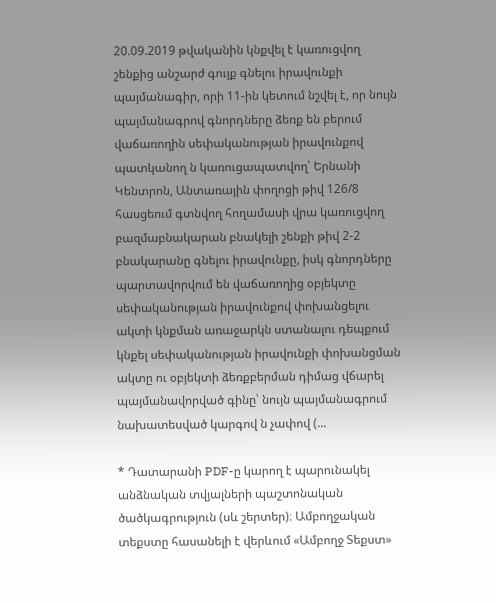20.09.2019 թվականին կնքվել է կառուցվող շենքից անշարժ գույք գնելու իրավունքի պայմանագիր, որի 11-ին կետում նշվել է, որ նույն պայմանագրով գնորդները ձեռք են բերում վաճառողին սեփականության իրավունքով պատկանող ն կառուցապատվող՝ Երնանի Կենտրոն, Անտառային փողոցի թիվ 126/8 հասցեում գտնվող հողամասի վրա կառուցվող բազմաբնակարան բնակելի շենքի թիվ 2-2 բնակարանը գնելու իրավունքը, իսկ գնորդները պարտավորվում են վաճառողից օբյեկտը սեփականության իրավունքով փոխանցելու ակտի կնքման առաջարկն ստանալու դեպքում կնքել սեփականության իրավունքի փոխանցման ակտը ու օբյեկտի ձեռքբերման դիմաց վճարել պայմանավորված գինը՝ նույն պայմանագրում նախատեսված կարգով ն չափով (...

* Դատարանի PDF-ը կարող է պարունակել անձնական տվյալների պաշտոնական ծածկագրություն (սև շերտեր)։ Ամբողջական տեքստը հասանելի է վերևում «Ամբողջ Տեքստ»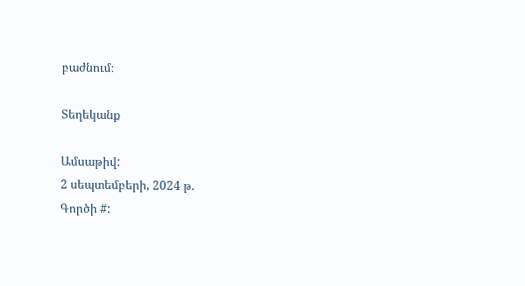բաժնում։

Տեղեկանք

Ամսաթիվ:
2 սեպտեմբերի, 2024 թ.
Գործի #: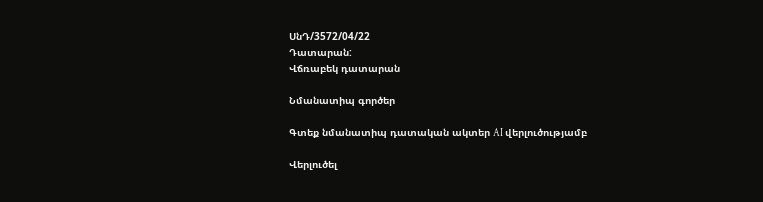ՍնԴ/3572/04/22
Դատարան:
Վճռաբեկ դատարան

Նմանատիպ գործեր

Գտեք նմանատիպ դատական ակտեր AI վերլուծությամբ

Վերլուծել